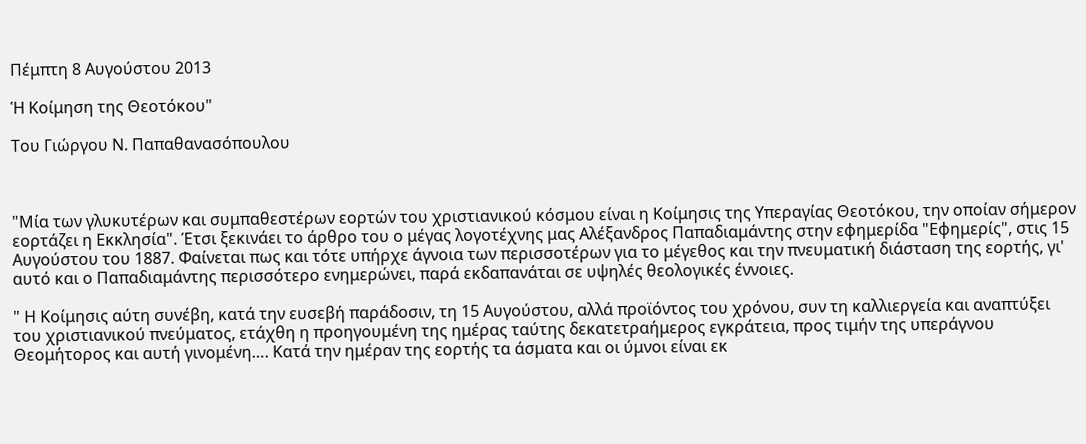Πέμπτη 8 Αυγούστου 2013

Ἡ Κοίμηση της Θεοτόκου"

Του Γιώργου Ν. Παπαθανασόπουλου



"Μία των γλυκυτέρων και συμπαθεστέρων εορτών του χριστιανικού κόσμου είναι η Κοίμησις της Υπεραγίας Θεοτόκου, την οποίαν σήμερον εορτάζει η Εκκλησία". Έτσι ξεκινάει το άρθρο του ο μέγας λογοτέχνης μας Αλέξανδρος Παπαδιαμάντης στην εφημερίδα "Εφημερίς", στις 15 Αυγούστου του 1887. Φαίνεται πως και τότε υπήρχε άγνοια των περισσοτέρων για το μέγεθος και την πνευματική διάσταση της εορτής, γι' αυτό και ο Παπαδιαμάντης περισσότερο ενημερώνει, παρά εκδαπανάται σε υψηλές θεολογικές έννοιες.

" Η Κοίμησις αύτη συνέβη, κατά την ευσεβή παράδοσιν, τη 15 Αυγούστου, αλλά προϊόντος του χρόνου, συν τη καλλιεργεία και αναπτύξει του χριστιανικού πνεύματος, ετάχθη η προηγουμένη της ημέρας ταύτης δεκατετραήμερος εγκράτεια, προς τιμήν της υπεράγνου Θεομήτορος και αυτή γινομένη…. Κατά την ημέραν της εορτής τα άσματα και οι ύμνοι είναι εκ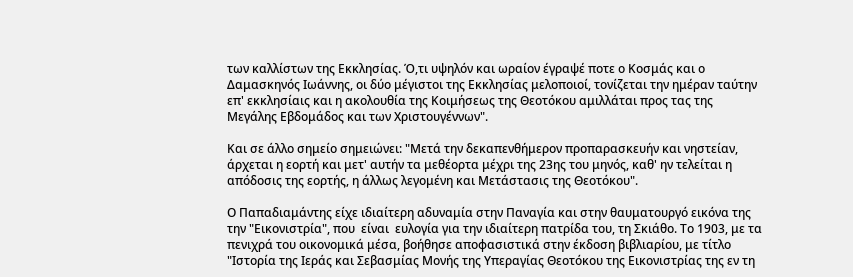των καλλίστων της Εκκλησίας. Ό,τι υψηλόν και ωραίον έγραψέ ποτε ο Κοσμάς και ο Δαμασκηνός Ιωάννης, οι δύο μέγιστοι της Εκκλησίας μελοποιοί, τονίζεται την ημέραν ταύτην επ' εκκλησίαις και η ακολουθία της Κοιμήσεως της Θεοτόκου αμιλλάται προς τας της Μεγάλης Εβδομάδος και των Χριστουγέννων".

Και σε άλλο σημείο σημειώνει: "Μετά την δεκαπενθήμερον προπαρασκευήν και νηστείαν, άρχεται η εορτή και μετ' αυτήν τα μεθέορτα μέχρι της 23ης του μηνός, καθ' ην τελείται η απόδοσις της εορτής, η άλλως λεγομένη και Μετάστασις της Θεοτόκου".

Ο Παπαδιαμάντης είχε ιδιαίτερη αδυναμία στην Παναγία και στην θαυματουργό εικόνα της  την "Εικονιστρία", που  είναι  ευλογία για την ιδιαίτερη πατρίδα του, τη Σκιάθο. Το 1903, με τα πενιχρά του οικονομικά μέσα, βοήθησε αποφασιστικά στην έκδοση βιβλιαρίου, με τίτλο "Ιστορία της Ιεράς και Σεβασμίας Μονής της Υπεραγίας Θεοτόκου της Εικονιστρίας της εν τη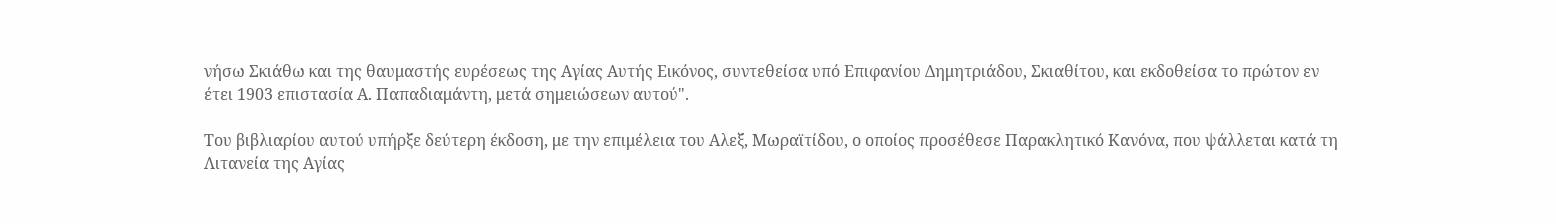νήσω Σκιάθω και της θαυμαστής ευρέσεως της Αγίας Αυτής Εικόνος, συντεθείσα υπό Επιφανίου Δημητριάδου, Σκιαθίτου, και εκδοθείσα το πρώτον εν έτει 1903 επιστασία Α. Παπαδιαμάντη, μετά σημειώσεων αυτού".

Του βιβλιαρίου αυτού υπήρξε δεύτερη έκδοση, με την επιμέλεια του Αλεξ, Μωραϊτίδου, ο οποίος προσέθεσε Παρακλητικό Κανόνα, που ψάλλεται κατά τη Λιτανεία της Αγίας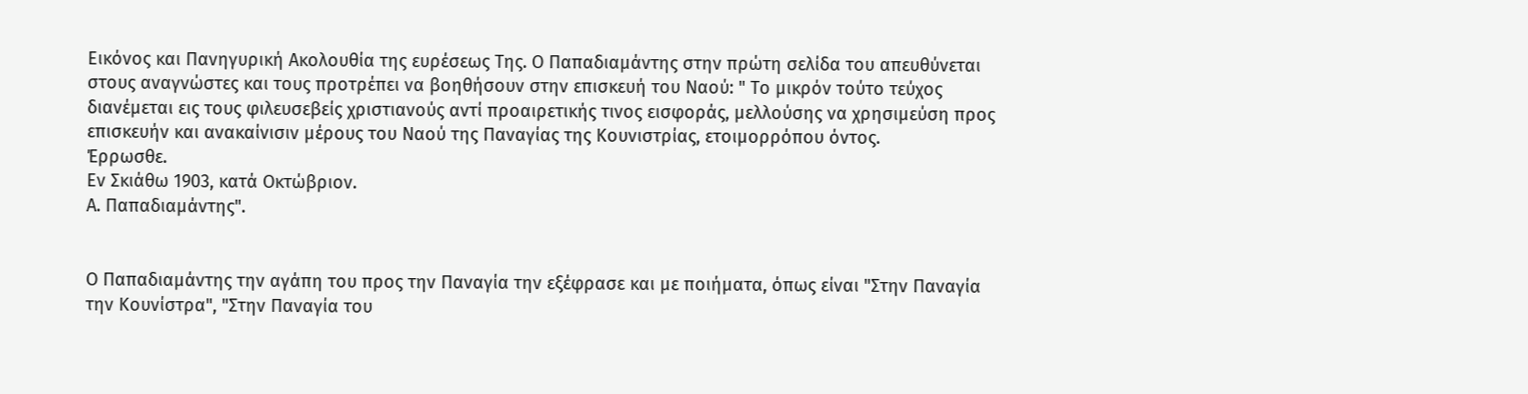Εικόνος και Πανηγυρική Ακολουθία της ευρέσεως Της. Ο Παπαδιαμάντης στην πρώτη σελίδα του απευθύνεται στους αναγνώστες και τους προτρέπει να βοηθήσουν στην επισκευή του Ναού: " Το μικρόν τούτο τεύχος διανέμεται εις τους φιλευσεβείς χριστιανούς αντί προαιρετικής τινος εισφοράς, μελλούσης να χρησιμεύση προς επισκευήν και ανακαίνισιν μέρους του Ναού της Παναγίας της Κουνιστρίας, ετοιμορρόπου όντος.
Έρρωσθε.
Εν Σκιάθω 1903, κατά Οκτώβριον.
Α. Παπαδιαμάντης".


Ο Παπαδιαμάντης την αγάπη του προς την Παναγία την εξέφρασε και με ποιήματα, όπως είναι "Στην Παναγία την Κουνίστρα", "Στην Παναγία του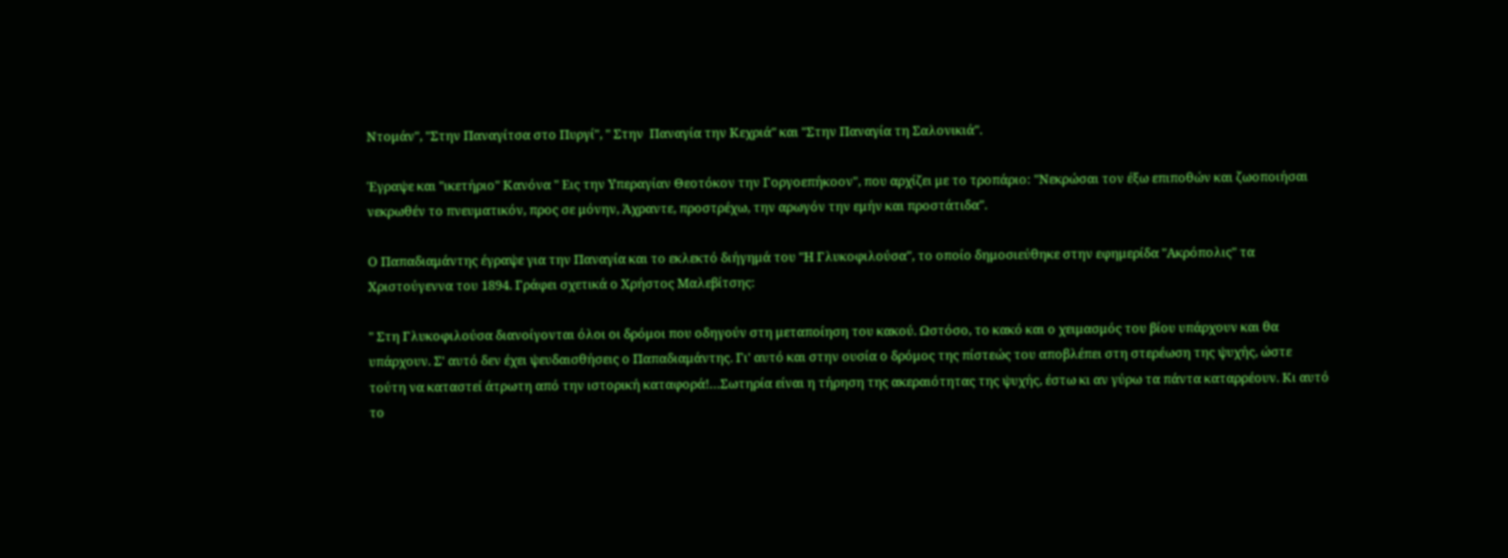Ντομάν", "Στην Παναγίτσα στο Πυργί", " Στην  Παναγία την Κεχριά" και "Στην Παναγία τη Σαλονικιά".

Έγραψε και "ικετήριο" Κανόνα " Εις την Υπεραγίαν Θεοτόκον την Γοργοεπήκοον", που αρχίζει με το τροπάριο: "Νεκρώσαι τον έξω επιποθών και ζωοποιήσαι νεκρωθέν το πνευματικόν, προς σε μόνην, Άχραντε, προστρέχω, την αρωγόν την εμήν και προστάτιδα".

Ο Παπαδιαμάντης έγραψε για την Παναγία και το εκλεκτό διήγημά του "Η Γλυκοφιλούσα", το οποίο δημοσιεύθηκε στην εφημερίδα "Ακρόπολις" τα Χριστούγεννα του 1894. Γράφει σχετικά ο Χρήστος Μαλεβίτσης:

" Στη Γλυκοφιλούσα διανοίγονται όλοι οι δρόμοι που οδηγούν στη μεταποίηση του κακού. Ωστόσο, το κακό και ο χειμασμός του βίου υπάρχουν και θα υπάρχουν. Σ' αυτό δεν έχει ψευδαισθήσεις ο Παπαδιαμάντης. Γι' αυτό και στην ουσία ο δρόμος της πίστεώς του αποβλέπει στη στερέωση της ψυχής, ώστε τούτη να καταστεί άτρωτη από την ιστορική καταφορά!…Σωτηρία είναι η τήρηση της ακεραιότητας της ψυχής, έστω κι αν γύρω τα πάντα καταρρέουν. Κι αυτό το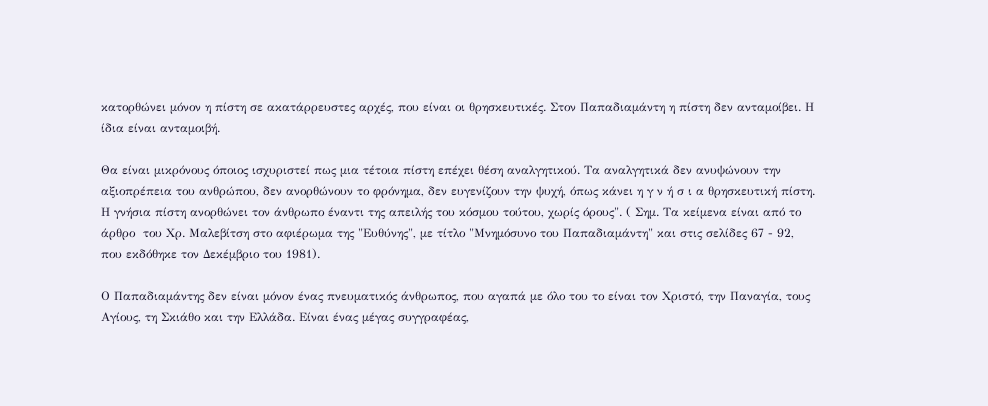κατορθώνει μόνον η πίστη σε ακατάρρευστες αρχές, που είναι οι θρησκευτικές. Στον Παπαδιαμάντη η πίστη δεν ανταμοίβει. Η ίδια είναι ανταμοιβή.

Θα είναι μικρόνους όποιος ισχυριστεί πως μια τέτοια πίστη επέχει θέση αναλγητικού. Τα αναλγητικά δεν ανυψώνουν την αξιοπρέπεια του ανθρώπου, δεν ανορθώνουν το φρόνημα, δεν ευγενίζουν την ψυχή, όπως κάνει η γ ν ή σ ι α θρησκευτική πίστη. Η γνήσια πίστη ανορθώνει τον άνθρωπο έναντι της απειλής του κόσμου τούτου, χωρίς όρους". ( Σημ. Τα κείμενα είναι από το άρθρο  του Χρ. Μαλεβίτση στο αφιέρωμα της "Ευθύνης", με τίτλο "Μνημόσυνο του Παπαδιαμάντη" και στις σελίδες 67 - 92, που εκδόθηκε τον Δεκέμβριο του 1981).

Ο Παπαδιαμάντης δεν είναι μόνον ένας πνευματικός άνθρωπος, που αγαπά με όλο του το είναι τον Χριστό, την Παναγία, τους Αγίους, τη Σκιάθο και την Ελλάδα. Είναι ένας μέγας συγγραφέας,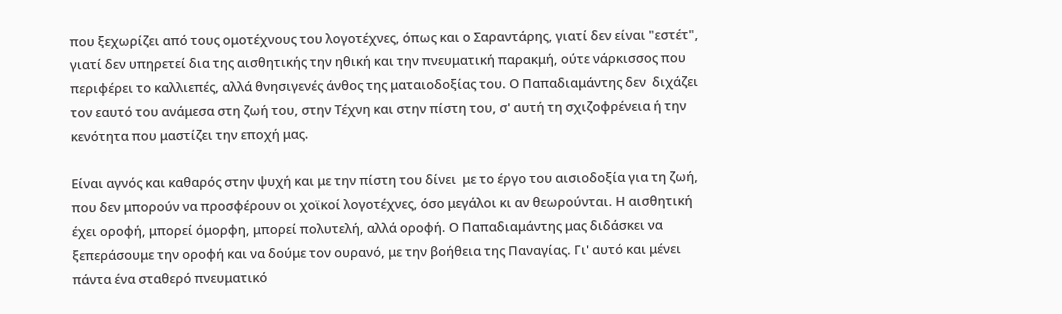που ξεχωρίζει από τους ομοτέχνους του λογοτέχνες, όπως και ο Σαραντάρης, γιατί δεν είναι "εστέτ", γιατί δεν υπηρετεί δια της αισθητικής την ηθική και την πνευματική παρακμή, ούτε νάρκισσος που περιφέρει το καλλιεπές, αλλά θνησιγενές άνθος της ματαιοδοξίας του. Ο Παπαδιαμάντης δεν  διχάζει τον εαυτό του ανάμεσα στη ζωή του, στην Τέχνη και στην πίστη του, σ' αυτή τη σχιζοφρένεια ή την κενότητα που μαστίζει την εποχή μας.

Είναι αγνός και καθαρός στην ψυχή και με την πίστη του δίνει  με το έργο του αισιοδοξία για τη ζωή, που δεν μπορούν να προσφέρουν οι χοϊκοί λογοτέχνες, όσο μεγάλοι κι αν θεωρούνται. Η αισθητική έχει οροφή, μπορεί όμορφη, μπορεί πολυτελή, αλλά οροφή. Ο Παπαδιαμάντης μας διδάσκει να ξεπεράσουμε την οροφή και να δούμε τον ουρανό, με την βοήθεια της Παναγίας. Γι' αυτό και μένει πάντα ένα σταθερό πνευματικό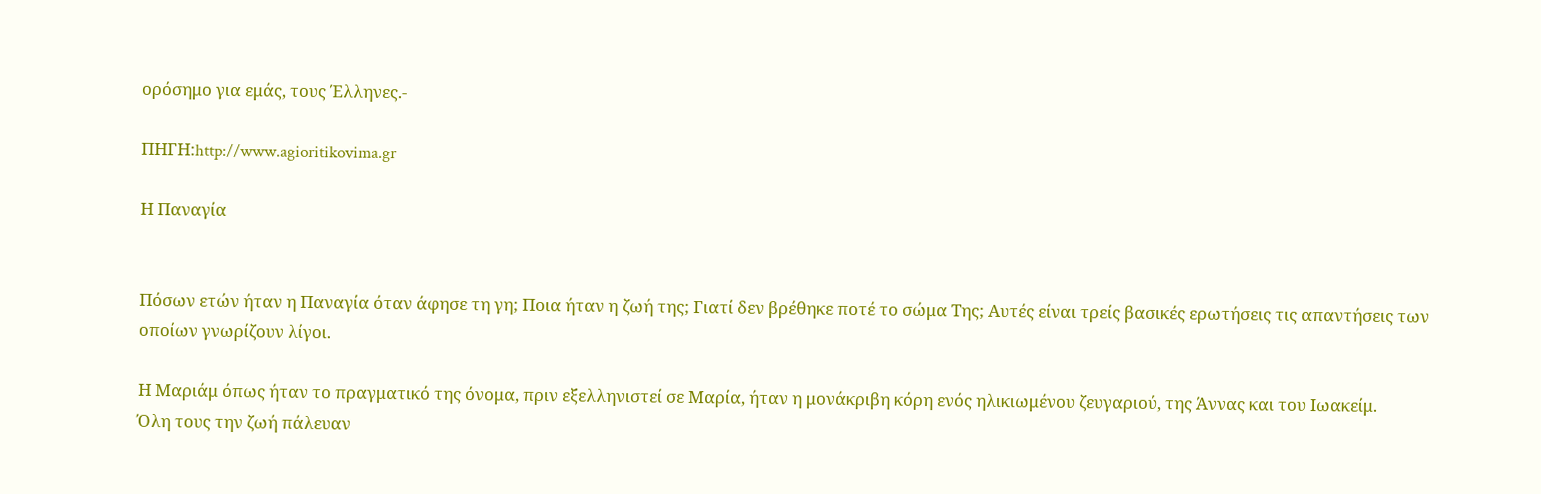ορόσημο για εμάς, τους Έλληνες.-

ΠΗΓΗ:http://www.agioritikovima.gr

Η Παναγία


Πόσων ετών ήταν η Παναγία όταν άφησε τη γη; Ποια ήταν η ζωή της; Γιατί δεν βρέθηκε ποτέ το σώμα Της; Αυτές είναι τρείς βασικές ερωτήσεις τις απαντήσεις των οποίων γνωρίζουν λίγοι.

Η Μαριάμ όπως ήταν το πραγματικό της όνομα, πριν εξελληνιστεί σε Μαρία, ήταν η μονάκριβη κόρη ενός ηλικιωμένου ζευγαριού, της Άννας και του Ιωακείμ.
Όλη τους την ζωή πάλευαν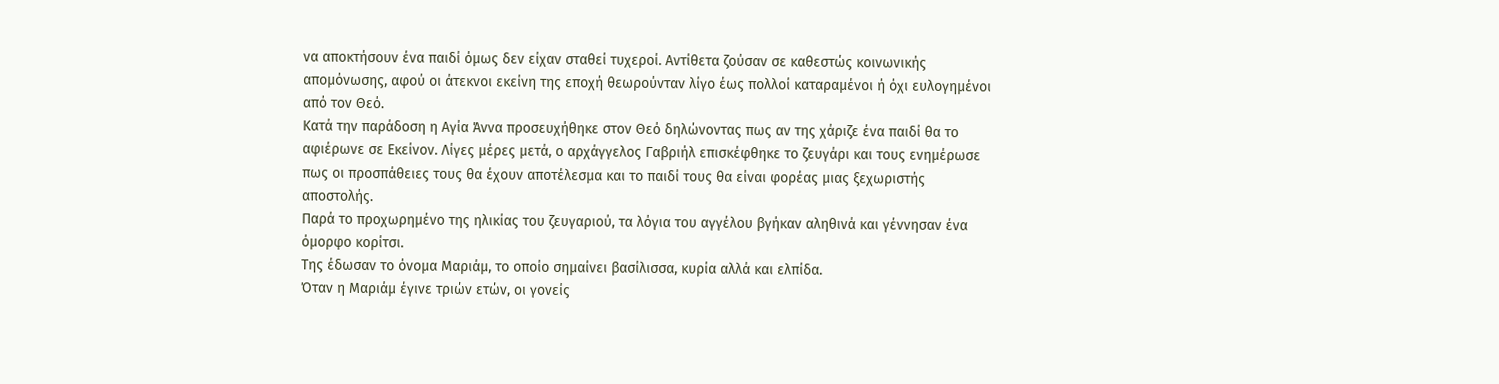να αποκτήσουν ένα παιδί όμως δεν είχαν σταθεί τυχεροί. Αντίθετα ζούσαν σε καθεστώς κοινωνικής απομόνωσης, αφού οι άτεκνοι εκείνη της εποχή θεωρούνταν λίγο έως πολλοί καταραμένοι ή όχι ευλογημένοι από τον Θεό.
Κατά την παράδοση η Αγία Άννα προσευχήθηκε στον Θεό δηλώνοντας πως αν της χάριζε ένα παιδί θα το αφιέρωνε σε Εκείνον. Λίγες μέρες μετά, ο αρχάγγελος Γαβριήλ επισκέφθηκε το ζευγάρι και τους ενημέρωσε πως οι προσπάθειες τους θα έχουν αποτέλεσμα και το παιδί τους θα είναι φορέας μιας ξεχωριστής αποστολής.
Παρά το προχωρημένο της ηλικίας του ζευγαριού, τα λόγια του αγγέλου βγήκαν αληθινά και γέννησαν ένα όμορφο κορίτσι.
Της έδωσαν το όνομα Μαριάμ, το οποίο σημαίνει βασίλισσα, κυρία αλλά και ελπίδα.
Όταν η Μαριάμ έγινε τριών ετών, οι γονείς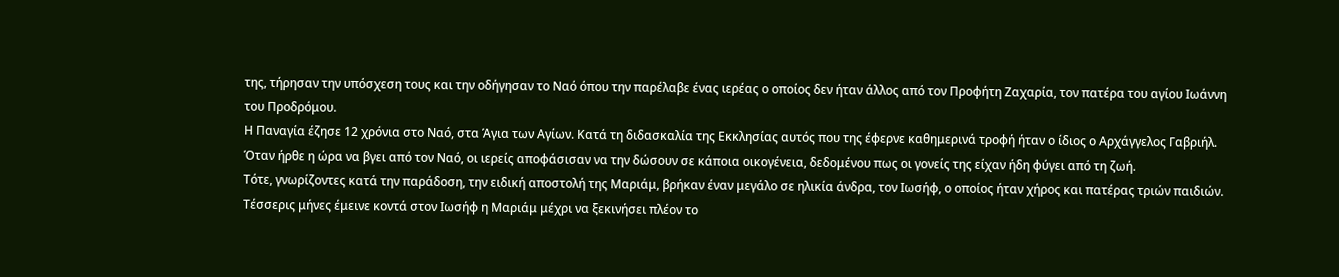της, τήρησαν την υπόσχεση τους και την οδήγησαν το Ναό όπου την παρέλαβε ένας ιερέας ο οποίος δεν ήταν άλλος από τον Προφήτη Ζαχαρία, τον πατέρα του αγίου Ιωάννη του Προδρόμου.
Η Παναγία έζησε 12 χρόνια στο Ναό, στα Άγια των Αγίων. Κατά τη διδασκαλία της Εκκλησίας αυτός που της έφερνε καθημερινά τροφή ήταν ο ίδιος ο Αρχάγγελος Γαβριήλ.
Όταν ήρθε η ώρα να βγει από τον Ναό, οι ιερείς αποφάσισαν να την δώσουν σε κάποια οικογένεια, δεδομένου πως οι γονείς της είχαν ήδη φύγει από τη ζωή.
Τότε, γνωρίζοντες κατά την παράδοση, την ειδική αποστολή της Μαριάμ, βρήκαν έναν μεγάλο σε ηλικία άνδρα, τον Ιωσήφ, ο οποίος ήταν χήρος και πατέρας τριών παιδιών.
Τέσσερις μήνες έμεινε κοντά στον Ιωσήφ η Μαριάμ μέχρι να ξεκινήσει πλέον το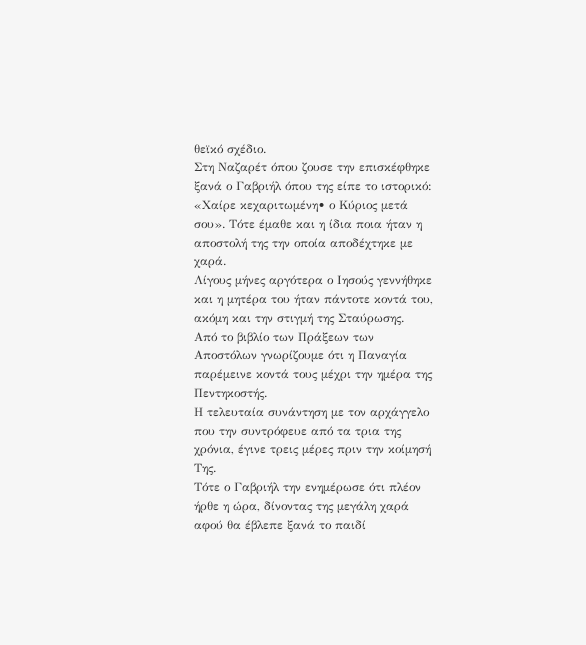θεϊκό σχέδιο.
Στη Ναζαρέτ όπου ζουσε την επισκέφθηκε ξανά ο Γαβριήλ όπου της είπε το ιστορικό: «Χαίρε κεχαριτωμένη• ο Κύριος μετά σου». Τότε έμαθε και η ίδια ποια ήταν η αποστολή της την οποία αποδέχτηκε με χαρά.
Λίγους μήνες αργότερα ο Ιησούς γεννήθηκε και η μητέρα του ήταν πάντοτε κοντά του, ακόμη και την στιγμή της Σταύρωσης.
Από το βιβλίο των Πράξεων των Αποστόλων γνωρίζουμε ότι η Παναγία παρέμεινε κοντά τους μέχρι την ημέρα της Πεντηκοστής.
Η τελευταία συνάντηση με τον αρχάγγελο που την συντρόφευε από τα τρια της χρόνια, έγινε τρεις μέρες πριν την κοίμησή Της.
Τότε ο Γαβριήλ την ενημέρωσε ότι πλέον ήρθε η ώρα, δίνοντας της μεγάλη χαρά αφού θα έβλεπε ξανά το παιδί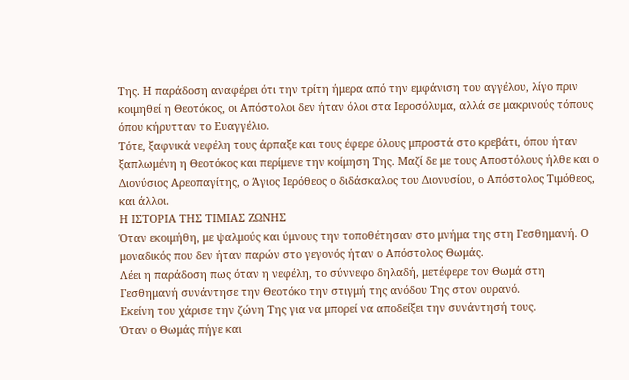Της. Η παράδοση αναφέρει ότι την τρίτη ήμερα από την εμφάνιση του αγγέλου, λίγο πριν κοιμηθεί η Θεοτόκος, οι Απόστολοι δεν ήταν όλοι στα Ιεροσόλυμα, αλλά σε μακρινούς τόπους όπου κήρυτταν το Ευαγγέλιο.
Τότε, ξαφνικά νεφέλη τους άρπαξε και τους έφερε όλους μπροστά στο κρεβάτι, όπου ήταν ξαπλωμένη η Θεοτόκος και περίμενε την κοίμηση Της. Μαζί δε με τους Αποστόλους ήλθε και ο Διονύσιος Aρεοπαγίτης, ο Άγιος Ιερόθεος ο διδάσκαλος του Διονυσίου, ο Απόστολος Τιμόθεος, και άλλοι.
Η ΙΣΤΟΡΙΑ ΤΗΣ ΤΙΜΙΑΣ ΖΩΝΗΣ
Όταν εκοιμήθη, με ψαλμούς και ύμνους την τοποθέτησαν στο μνήμα της στη Γεσθημανή. Ο μοναδικός που δεν ήταν παρών στο γεγονός ήταν ο Απόστολος Θωμάς.
Λέει η παράδοση πως όταν η νεφέλη, το σύννεφο δηλαδή, μετέφερε τον Θωμά στη Γεσθημανή συνάντησε την Θεοτόκο την στιγμή της ανόδου Της στον ουρανό.
Εκείνη του χάρισε την ζώνη Της για να μπορεί να αποδείξει την συνάντησή τους.
Όταν ο Θωμάς πήγε και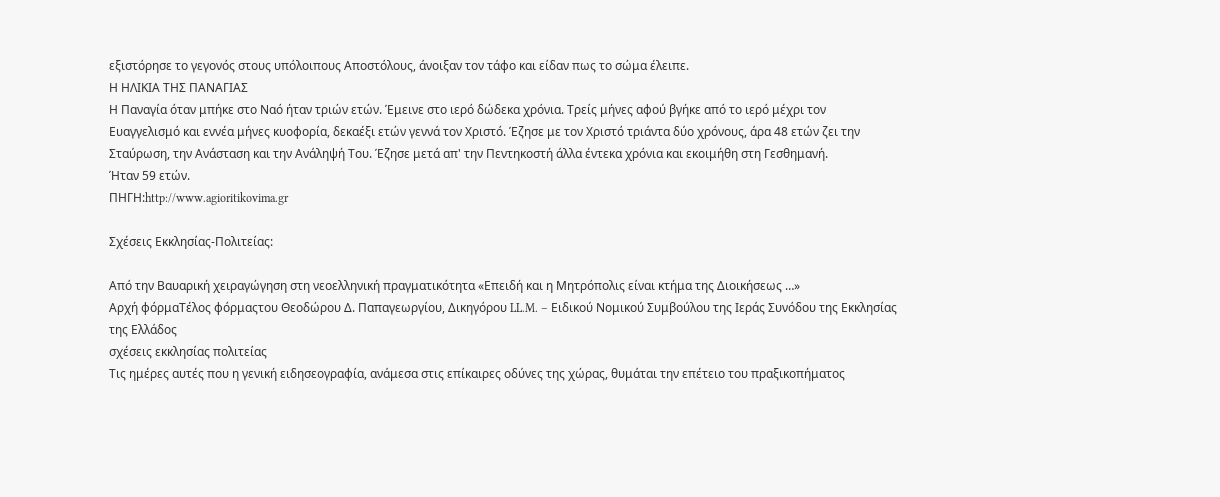εξιστόρησε το γεγονός στους υπόλοιπους Αποστόλους, άνοιξαν τον τάφο και είδαν πως το σώμα έλειπε.
Η ΗΛΙΚΙΑ ΤΗΣ ΠΑΝΑΓΙΑΣ
Η Παναγία όταν μπήκε στο Ναό ήταν τριών ετών. Έμεινε στο ιερό δώδεκα χρόνια. Τρείς μήνες αφού βγήκε από το ιερό μέχρι τον Ευαγγελισμό και εννέα μήνες κυοφορία, δεκαέξι ετών γεννά τον Χριστό. Έζησε με τον Χριστό τριάντα δύο χρόνους, άρα 48 ετών ζει την Σταύρωση, την Ανάσταση και την Ανάληψή Του. Έζησε μετά απ' την Πεντηκοστή άλλα έντεκα χρόνια και εκοιμήθη στη Γεσθημανή.
Ήταν 59 ετών.
ΠΗΓΗ:http://www.agioritikovima.gr

Σχέσεις Εκκλησίας-Πολιτείας:

Από την Βαυαρική χειραγώγηση στη νεοελληνική πραγματικότητα «Επειδή και η Μητρόπολις είναι κτήμα της Διοικήσεως …»
Αρχή φόρμαΤέλος φόρμαςτου Θεοδώρου Δ. Παπαγεωργίου, Δικηγόρου LL.M. – Ειδικού Νομικού Συμβούλου της Ιεράς Συνόδου της Εκκλησίας της Ελλάδος
σχέσεις εκκλησίας πολιτείας
Τις ημέρες αυτές που η γενική ειδησεογραφία, ανάμεσα στις επίκαιρες οδύνες της χώρας, θυμάται την επέτειο του πραξικοπήματος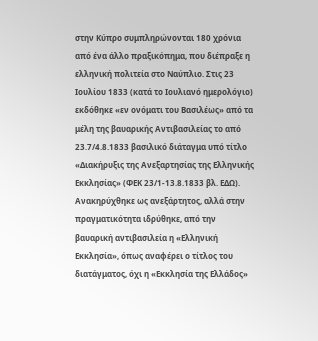στην Κύπρο συμπληρώνονται 180 χρόνια από ένα άλλο πραξικόπημα, που διέπραξε η ελληνική πολιτεία στο Ναύπλιο. Στις 23 Ιουλίου 1833 (κατά το Ιουλιανό ημερολόγιο) εκδόθηκε «εν ονόματι του Βασιλέως» από τα μέλη της βαυαρικής Αντιβασιλείας το από 23.7/4.8.1833 βασιλικό διάταγμα υπό τίτλο «Διακήρυξις της Ανεξαρτησίας της Ελληνικής Εκκλησίας» (ΦΕΚ 23/1-13.8.1833 βλ. ΕΔΩ). Ανακηρύχθηκε ως ανεξάρτητος, αλλά στην πραγματικότητα ιδρύθηκε, από την βαυαρική αντιβασιλεία η «Ελληνική Εκκλησία», όπως αναφέρει ο τίτλος του διατάγματος, όχι η «Εκκλησία της Ελλάδος»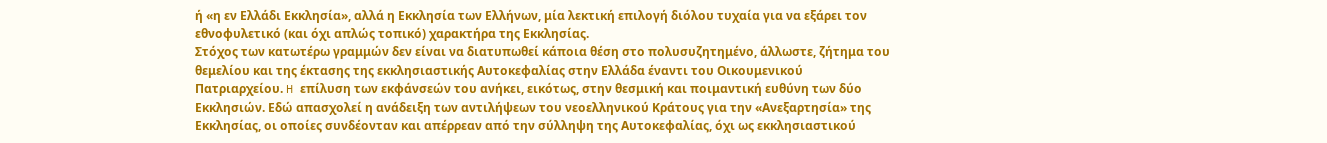ή «η εν Ελλάδι Εκκλησία», αλλά η Εκκλησία των Ελλήνων, μία λεκτική επιλογή διόλου τυχαία για να εξάρει τον εθνοφυλετικό (και όχι απλώς τοπικό) χαρακτήρα της Εκκλησίας.
Στόχος των κατωτέρω γραμμών δεν είναι να διατυπωθεί κάποια θέση στο πολυσυζητημένο, άλλωστε, ζήτημα του θεμελίου και της έκτασης της εκκλησιαστικής Αυτοκεφαλίας στην Ελλάδα έναντι του Οικουμενικού Πατριαρχείου. H επίλυση των εκφάνσεών του ανήκει, εικότως, στην θεσμική και ποιμαντική ευθύνη των δύο Εκκλησιών. Εδώ απασχολεί η ανάδειξη των αντιλήψεων του νεοελληνικού Κράτους για την «Ανεξαρτησία» της Εκκλησίας, οι οποίες συνδέονταν και απέρρεαν από την σύλληψη της Αυτοκεφαλίας, όχι ως εκκλησιαστικού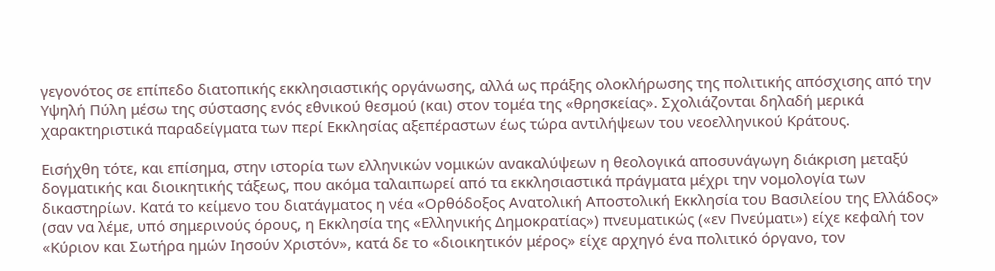γεγονότος σε επίπεδο διατοπικής εκκλησιαστικής οργάνωσης, αλλά ως πράξης ολοκλήρωσης της πολιτικής απόσχισης από την Υψηλή Πύλη μέσω της σύστασης ενός εθνικού θεσμού (και) στον τομέα της «θρησκείας». Σχολιάζονται δηλαδή μερικά χαρακτηριστικά παραδείγματα των περί Εκκλησίας αξεπέραστων έως τώρα αντιλήψεων του νεοελληνικού Κράτους.

Εισήχθη τότε, και επίσημα, στην ιστορία των ελληνικών νομικών ανακαλύψεων η θεολογικά αποσυνάγωγη διάκριση μεταξύ δογματικής και διοικητικής τάξεως, που ακόμα ταλαιπωρεί από τα εκκλησιαστικά πράγματα μέχρι την νομολογία των δικαστηρίων. Κατά το κείμενο του διατάγματος η νέα «Ορθόδοξος Ανατολική Αποστολική Εκκλησία του Βασιλείου της Ελλάδος» (σαν να λέμε, υπό σημερινούς όρους, η Εκκλησία της «Ελληνικής Δημοκρατίας») πνευματικώς («εν Πνεύματι») είχε κεφαλή τον «Κύριον και Σωτήρα ημών Ιησούν Χριστόν», κατά δε το «διοικητικόν μέρος» είχε αρχηγό ένα πολιτικό όργανο, τον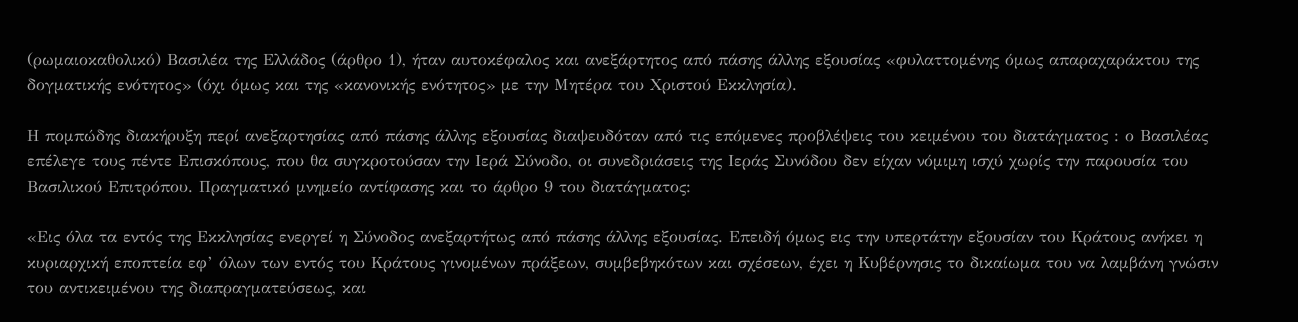(ρωμαιοκαθολικό) Βασιλέα της Ελλάδος (άρθρο 1), ήταν αυτοκέφαλος και ανεξάρτητος από πάσης άλλης εξουσίας «φυλαττομένης όμως απαραχαράκτου της δογματικής ενότητος» (όχι όμως και της «κανονικής ενότητος» με την Μητέρα του Χριστού Εκκλησία).

Η πομπώδης διακήρυξη περί ανεξαρτησίας από πάσης άλλης εξουσίας διαψευδόταν από τις επόμενες προβλέψεις του κειμένου του διατάγματος : ο Βασιλέας επέλεγε τους πέντε Επισκόπους, που θα συγκροτούσαν την Ιερά Σύνοδο, οι συνεδριάσεις της Ιεράς Συνόδου δεν είχαν νόμιμη ισχύ χωρίς την παρουσία του Βασιλικού Επιτρόπου. Πραγματικό μνημείο αντίφασης και το άρθρο 9 του διατάγματος:

«Εις όλα τα εντός της Εκκλησίας ενεργεί η Σύνοδος ανεξαρτήτως από πάσης άλλης εξουσίας. Επειδή όμως εις την υπερτάτην εξουσίαν του Κράτους ανήκει η κυριαρχική εποπτεία εφ’ όλων των εντός του Κράτους γινομένων πράξεων, συμβεβηκότων και σχέσεων, έχει η Κυβέρνησις το δικαίωμα του να λαμβάνη γνώσιν του αντικειμένου της διαπραγματεύσεως, και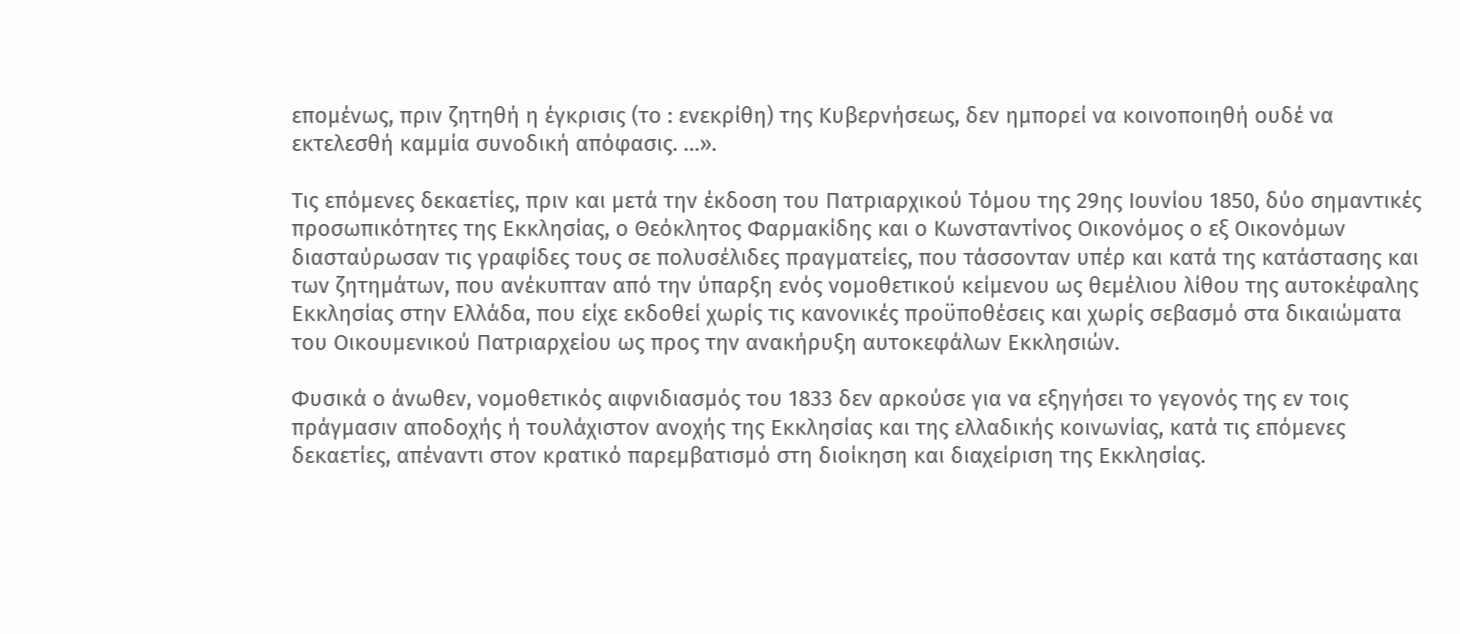επομένως, πριν ζητηθή η έγκρισις (το : ενεκρίθη) της Κυβερνήσεως, δεν ημπορεί να κοινοποιηθή ουδέ να εκτελεσθή καμμία συνοδική απόφασις. …».

Τις επόμενες δεκαετίες, πριν και μετά την έκδοση του Πατριαρχικού Τόμου της 29ης Ιουνίου 1850, δύο σημαντικές προσωπικότητες της Εκκλησίας, ο Θεόκλητος Φαρμακίδης και ο Κωνσταντίνος Οικονόμος ο εξ Οικονόμων διασταύρωσαν τις γραφίδες τους σε πολυσέλιδες πραγματείες, που τάσσονταν υπέρ και κατά της κατάστασης και των ζητημάτων, που ανέκυπταν από την ύπαρξη ενός νομοθετικού κείμενου ως θεμέλιου λίθου της αυτοκέφαλης Εκκλησίας στην Ελλάδα, που είχε εκδοθεί χωρίς τις κανονικές προϋποθέσεις και χωρίς σεβασμό στα δικαιώματα του Οικουμενικού Πατριαρχείου ως προς την ανακήρυξη αυτοκεφάλων Εκκλησιών.

Φυσικά ο άνωθεν, νομοθετικός αιφνιδιασμός του 1833 δεν αρκούσε για να εξηγήσει το γεγονός της εν τοις πράγμασιν αποδοχής ή τουλάχιστον ανοχής της Εκκλησίας και της ελλαδικής κοινωνίας, κατά τις επόμενες δεκαετίες, απέναντι στον κρατικό παρεμβατισμό στη διοίκηση και διαχείριση της Εκκλησίας.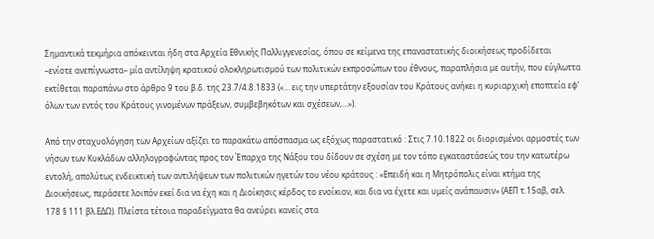Σημαντικά τεκμήρια απόκεινται ήδη στα Αρχεία Εθνικής Παλλιγγενεσίας, όπου σε κείμενα της επαναστατικής διοικήσεως προδίδεται –ενίοτε ανεπίγνωστα– μία αντίληψη κρατικού ολοκληρωτισμού των πολιτικών εκπροσώπων του έθνους, παραπλήσια με αυτήν, που εύγλωττα εκτίθεται παραπάνω στο άρθρο 9 του β.δ. της 23.7/4.8.1833 («… εις την υπερτάτην εξουσίαν του Κράτους ανήκει η κυριαρχική εποπτεία εφ’ όλων των εντός του Κράτους γινομένων πράξεων, συμβεβηκότων και σχέσεων,…»).

Από την σταχυολόγηση των Αρχείων αξίζει το παρακάτω απόσπασμα ως εξόχως παραστατικό : Στις 7.10.1822 οι διορισμένοι αρμοστές των νήσων των Κυκλάδων αλληλογραφώντας προς τον Έπαρχο της Νάξου του δίδουν σε σχέση με τον τόπο εγκαταστάσεώς του την κατωτέρω εντολή, απολύτως ενδεικτική των αντιλήψεων των πολιτικών ηγετών του νέου κράτους : «Επειδή και η Μητρόπολις είναι κτήμα της Διοικήσεως, περάσετε λοιπόν εκεί δια να έχη και η Διοίκησις κέρδος το ενοίκιον, και δια να έχετε και υμείς ανάπαυσιν» (ΑΕΠ τ.15αβ, σελ. 178 § 111 βλ.ΕΔΩ). Πλείστα τέτοια παραδείγματα θα ανεύρει κανείς στα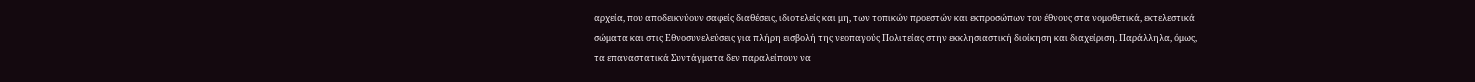αρχεία, που αποδεικνύουν σαφείς διαθέσεις, ιδιοτελείς και μη, των τοπικών προεστών και εκπροσώπων του έθνους στα νομοθετικά, εκτελεστικά σώματα και στις Εθνοσυνελεύσεις για πλήρη εισβολή της νεοπαγούς Πολιτείας στην εκκλησιαστική διοίκηση και διαχείριση. Παράλληλα, όμως, τα επαναστατικά Συντάγματα δεν παραλείπουν να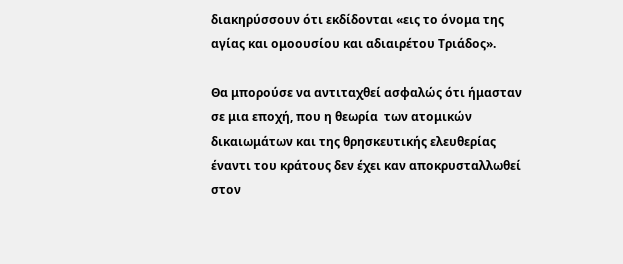διακηρύσσουν ότι εκδίδονται «εις το όνομα της αγίας και ομοουσίου και αδιαιρέτου Τριάδος».

Θα μπορούσε να αντιταχθεί ασφαλώς ότι ήμασταν σε μια εποχή, που η θεωρία  των ατομικών δικαιωμάτων και της θρησκευτικής ελευθερίας έναντι του κράτους δεν έχει καν αποκρυσταλλωθεί στον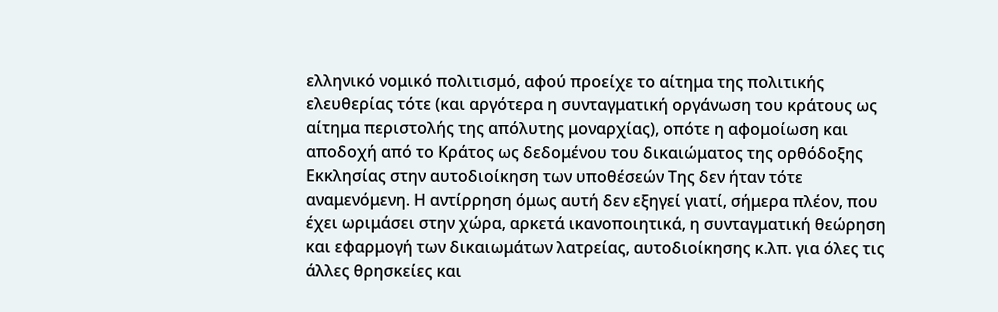ελληνικό νομικό πολιτισμό, αφού προείχε το αίτημα της πολιτικής ελευθερίας τότε (και αργότερα η συνταγματική οργάνωση του κράτους ως αίτημα περιστολής της απόλυτης μοναρχίας), οπότε η αφομοίωση και αποδοχή από το Κράτος ως δεδομένου του δικαιώματος της ορθόδοξης Εκκλησίας στην αυτοδιοίκηση των υποθέσεών Της δεν ήταν τότε αναμενόμενη. Η αντίρρηση όμως αυτή δεν εξηγεί γιατί, σήμερα πλέον, που έχει ωριμάσει στην χώρα, αρκετά ικανοποιητικά, η συνταγματική θεώρηση και εφαρμογή των δικαιωμάτων λατρείας, αυτοδιοίκησης κ.λπ. για όλες τις άλλες θρησκείες και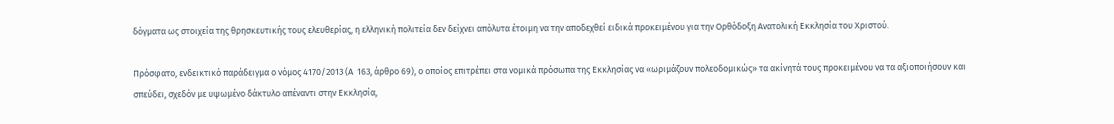δόγματα ως στοιχεία της θρησκευτικής τους ελευθερίας, η ελληνική πολιτεία δεν δείχνει απόλυτα έτοιμη να την αποδεχθεί ειδικά προκειμένου για την Ορθόδοξη Ανατολική Εκκλησία του Χριστού.

Πρόσφατο, ενδεικτικό παράδειγμα ο νόμος 4170/2013 (Α  163, άρθρο 69), ο οποίος επιτρέπει στα νομικά πρόσωπα της Εκκλησίας να «ωριμάζουν πολεοδομικώς» τα ακίνητά τους προκειμένου να τα αξιοποιήσουν και σπεύδει, σχεδόν με υψωμένο δάκτυλο απέναντι στην Εκκλησία,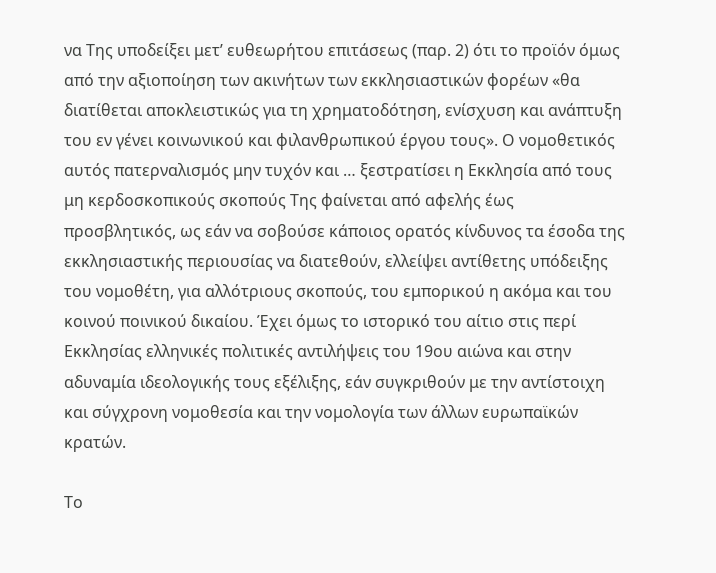να Της υποδείξει μετ’ ευθεωρήτου επιτάσεως (παρ. 2) ότι το προϊόν όμως από την αξιοποίηση των ακινήτων των εκκλησιαστικών φορέων «θα διατίθεται αποκλειστικώς για τη χρηματοδότηση, ενίσχυση και ανάπτυξη του εν γένει κοινωνικού και φιλανθρωπικού έργου τους». Ο νομοθετικός αυτός πατερναλισμός μην τυχόν και … ξεστρατίσει η Εκκλησία από τους μη κερδοσκοπικούς σκοπούς Της φαίνεται από αφελής έως προσβλητικός, ως εάν να σοβούσε κάποιος ορατός κίνδυνος τα έσοδα της εκκλησιαστικής περιουσίας να διατεθούν, ελλείψει αντίθετης υπόδειξης του νομοθέτη, για αλλότριους σκοπούς, του εμπορικού η ακόμα και του κοινού ποινικού δικαίου. Έχει όμως το ιστορικό του αίτιο στις περί Εκκλησίας ελληνικές πολιτικές αντιλήψεις του 19ου αιώνα και στην αδυναμία ιδεολογικής τους εξέλιξης, εάν συγκριθούν με την αντίστοιχη και σύγχρονη νομοθεσία και την νομολογία των άλλων ευρωπαϊκών κρατών.

Το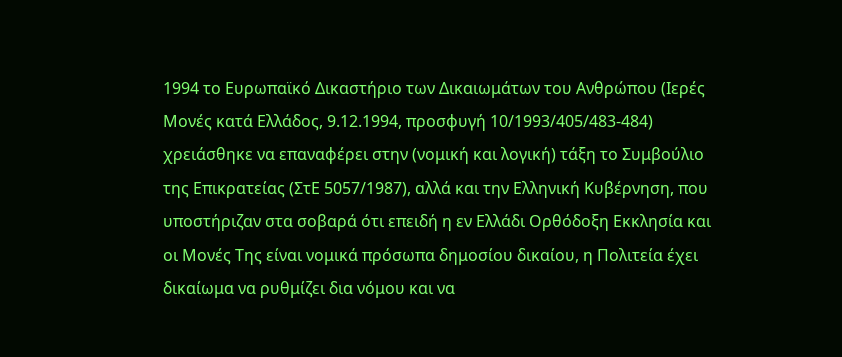1994 το Ευρωπαϊκό Δικαστήριο των Δικαιωμάτων του Ανθρώπου (Ιερές Μονές κατά Ελλάδος, 9.12.1994, προσφυγή 10/1993/405/483-484) χρειάσθηκε να επαναφέρει στην (νομική και λογική) τάξη το Συμβούλιο της Επικρατείας (ΣτΕ 5057/1987), αλλά και την Ελληνική Κυβέρνηση, που υποστήριζαν στα σοβαρά ότι επειδή η εν Ελλάδι Ορθόδοξη Εκκλησία και οι Μονές Της είναι νομικά πρόσωπα δημοσίου δικαίου, η Πολιτεία έχει δικαίωμα να ρυθμίζει δια νόμου και να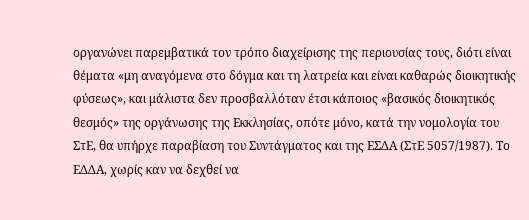οργανώνει παρεμβατικά τον τρόπο διαχείρισης της περιουσίας τους, διότι είναι θέματα «μη αναγόμενα στο δόγμα και τη λατρεία και είναι καθαρώς διοικητικής φύσεως», και μάλιστα δεν προσβαλλόταν έτσι κάποιος «βασικός διοικητικός θεσμός» της οργάνωσης της Εκκλησίας, οπότε μόνο, κατά την νομολογία του ΣτΕ, θα υπήρχε παραβίαση του Συντάγματος και της ΕΣΔΑ (ΣτΕ 5057/1987). Το ΕΔΔΑ, χωρίς καν να δεχθεί να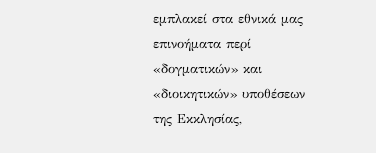εμπλακεί στα εθνικά μας επινοήματα περί «δογματικών» και «διοικητικών» υποθέσεων της Εκκλησίας,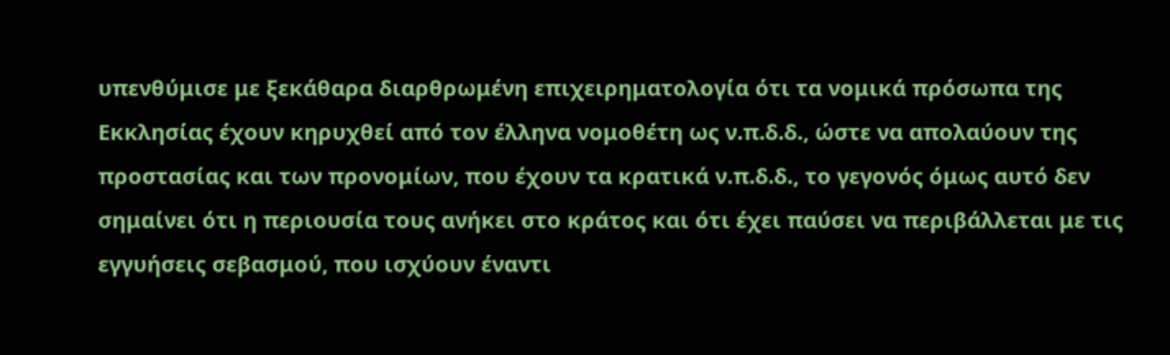υπενθύμισε με ξεκάθαρα διαρθρωμένη επιχειρηματολογία ότι τα νομικά πρόσωπα της Εκκλησίας έχουν κηρυχθεί από τον έλληνα νομοθέτη ως ν.π.δ.δ., ώστε να απολαύουν της προστασίας και των προνομίων, που έχουν τα κρατικά ν.π.δ.δ., το γεγονός όμως αυτό δεν σημαίνει ότι η περιουσία τους ανήκει στο κράτος και ότι έχει παύσει να περιβάλλεται με τις εγγυήσεις σεβασμού, που ισχύουν έναντι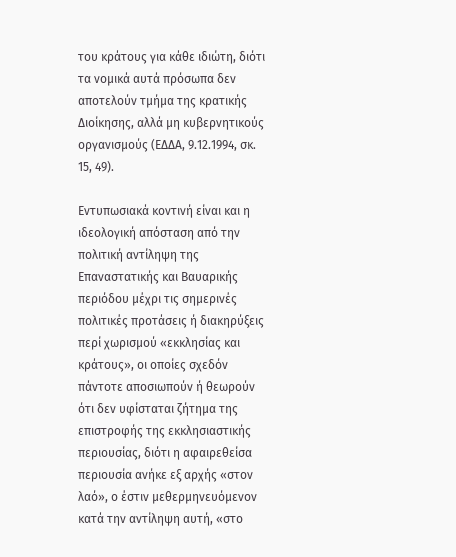του κράτους για κάθε ιδιώτη, διότι τα νομικά αυτά πρόσωπα δεν αποτελούν τμήμα της κρατικής Διοίκησης, αλλά μη κυβερνητικούς οργανισμούς (ΕΔΔΑ, 9.12.1994, σκ. 15, 49).

Εντυπωσιακά κοντινή είναι και η ιδεολογική απόσταση από την πολιτική αντίληψη της Επαναστατικής και Βαυαρικής περιόδου μέχρι τις σημερινές πολιτικές προτάσεις ή διακηρύξεις περί χωρισμού «εκκλησίας και κράτους», οι οποίες σχεδόν πάντοτε αποσιωπούν ή θεωρούν ότι δεν υφίσταται ζήτημα της επιστροφής της εκκλησιαστικής περιουσίας, διότι η αφαιρεθείσα περιουσία ανήκε εξ αρχής «στον λαό», ο έστιν μεθερμηνευόμενον κατά την αντίληψη αυτή, «στο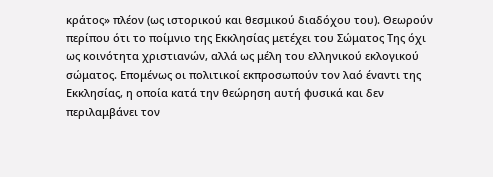κράτος» πλέον (ως ιστορικού και θεσμικού διαδόχου του). Θεωρούν περίπου ότι το ποίμνιο της Εκκλησίας μετέχει του Σώματος Της όχι ως κοινότητα χριστιανών, αλλά ως μέλη του ελληνικού εκλογικού σώματος. Επομένως οι πολιτικοί εκπροσωπούν τον λαό έναντι της Εκκλησίας, η οποία κατά την θεώρηση αυτή φυσικά και δεν περιλαμβάνει τον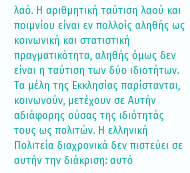λαό. Η αριθμητική ταύτιση λαού και ποιμνίου είναι εν πολλοίς αληθής ως κοινωνική και στατιστική πραγματικότητα, αληθής όμως δεν είναι η ταύτιση των δύο ιδιοτήτων. Τα μέλη της Εκκλησίας παρίστανται, κοινωνούν, μετέχουν σε Αυτήν αδιάφορης ούσας της ιδιότητάς τους ως πολιτών. Η ελληνική Πολιτεία διαχρονικά δεν πιστεύει σε αυτήν την διάκριση: αυτό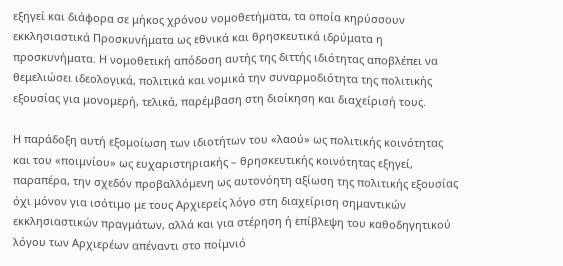εξηγεί και διάφορα σε μήκος χρόνου νομοθετήματα, τα οποία κηρύσσουν εκκλησιαστικά Προσκυνήματα ως εθνικά και θρησκευτικά ιδρύματα η προσκυνήματα. Η νομοθετική απόδοση αυτής της διττής ιδιότητας αποβλέπει να θεμελιώσει ιδεολογικά, πολιτικά και νομικά την συναρμοδιότητα της πολιτικής εξουσίας για μονομερή, τελικά, παρέμβαση στη διοίκηση και διαχείρισή τους.

Η παράδοξη αυτή εξομοίωση των ιδιοτήτων του «λαού» ως πολιτικής κοινότητας και του «ποιμνίου» ως ευχαριστηριακής – θρησκευτικής κοινότητας εξηγεί, παραπέρα, την σχεδόν προβαλλόμενη ως αυτονόητη αξίωση της πολιτικής εξουσίας όχι μόνον για ισότιμο με τους Αρχιερείς λόγο στη διαχείριση σημαντικών εκκλησιαστικών πραγμάτων, αλλά και για στέρηση ή επίβλεψη του καθοδηγητικού λόγου των Αρχιερέων απέναντι στο ποίμνιό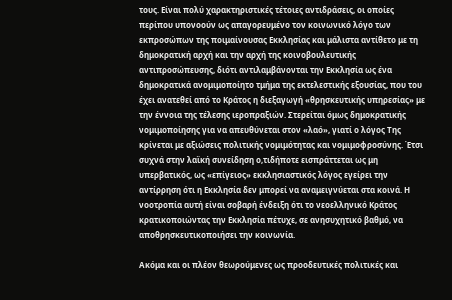τους. Είναι πολύ χαρακτηριστικές τέτοιες αντιδράσεις, οι οποίες περίπου υπονοούν ως απαγορευμένο τον κοινωνικό λόγο των εκπροσώπων της ποιμαίνουσας Εκκλησίας και μάλιστα αντίθετο με τη δημοκρατική αρχή και την αρχή της κοινοβουλευτικής αντιπροσώπευσης, διότι αντιλαμβάνονται την Εκκλησία ως ένα δημοκρατικά ανομιμοποίητο τμήμα της εκτελεστικής εξουσίας, που του έχει ανατεθεί από το Κράτος η διεξαγωγή «θρησκευτικής υπηρεσίας» με την έννοια της τέλεσης ιεροπραξιών. Στερείται όμως δημοκρατικής νομιμοποίησης για να απευθύνεται στον «λαό», γιατί ο λόγος Της κρίνεται με αξιώσεις πολιτικής νομιμότητας και νομιμοφροσύνης. Έτσι συχνά στην λαϊκή συνείδηση ο,τιδήποτε εισπράττεται ως μη υπερβατικός, ως «επίγειος» εκκλησιαστικός λόγος εγείρει την αντίρρηση ότι η Εκκλησία δεν μπορεί να αναμειγνύεται στα κοινά. Η νοοτροπία αυτή είναι σοβαρή ένδειξη ότι το νεοελληνικό Κράτος κρατικοποιώντας την Εκκλησία πέτυχε, σε ανησυχητικό βαθμό, να αποθρησκευτικοποιήσει την κοινωνία.

Ακόμα και οι πλέον θεωρούμενες ως προοδευτικές πολιτικές και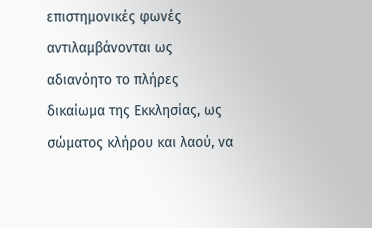επιστημονικές φωνές αντιλαμβάνονται ως αδιανόητο το πλήρες δικαίωμα της Εκκλησίας, ως σώματος κλήρου και λαού, να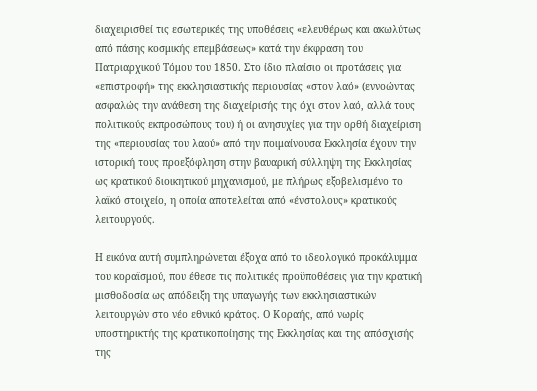διαχειρισθεί τις εσωτερικές της υποθέσεις «ελευθέρως και ακωλύτως από πάσης κοσμικής επεμβάσεως» κατά την έκφραση του Πατριαρχικού Τόμου του 1850. Στο ίδιο πλαίσιο οι προτάσεις για «επιστροφή» της εκκλησιαστικής περιουσίας «στον λαό» (εννοώντας ασφαλώς την ανάθεση της διαχείρισής της όχι στον λαό, αλλά τους πολιτικούς εκπροσώπους του) ή οι ανησυχίες για την ορθή διαχείριση της «περιουσίας του λαού» από την ποιμαίνουσα Εκκλησία έχουν την ιστορική τους προεξόφληση στην βαυαρική σύλληψη της Εκκλησίας ως κρατικού διοικητικού μηχανισμού, με πλήρως εξοβελισμένο το λαϊκό στοιχείο, η οποία αποτελείται από «ένστολους» κρατικούς λειτουργούς.

Η εικόνα αυτή συμπληρώνεται έξοχα από το ιδεολογικό προκάλυμμα του κοραϊσμού, που έθεσε τις πολιτικές προϋποθέσεις για την κρατική μισθοδοσία ως απόδειξη της υπαγωγής των εκκλησιαστικών λειτουργών στο νέο εθνικό κράτος. Ο Κοραής, από νωρίς υποστηρικτής της κρατικοποίησης της Εκκλησίας και της απόσχισής της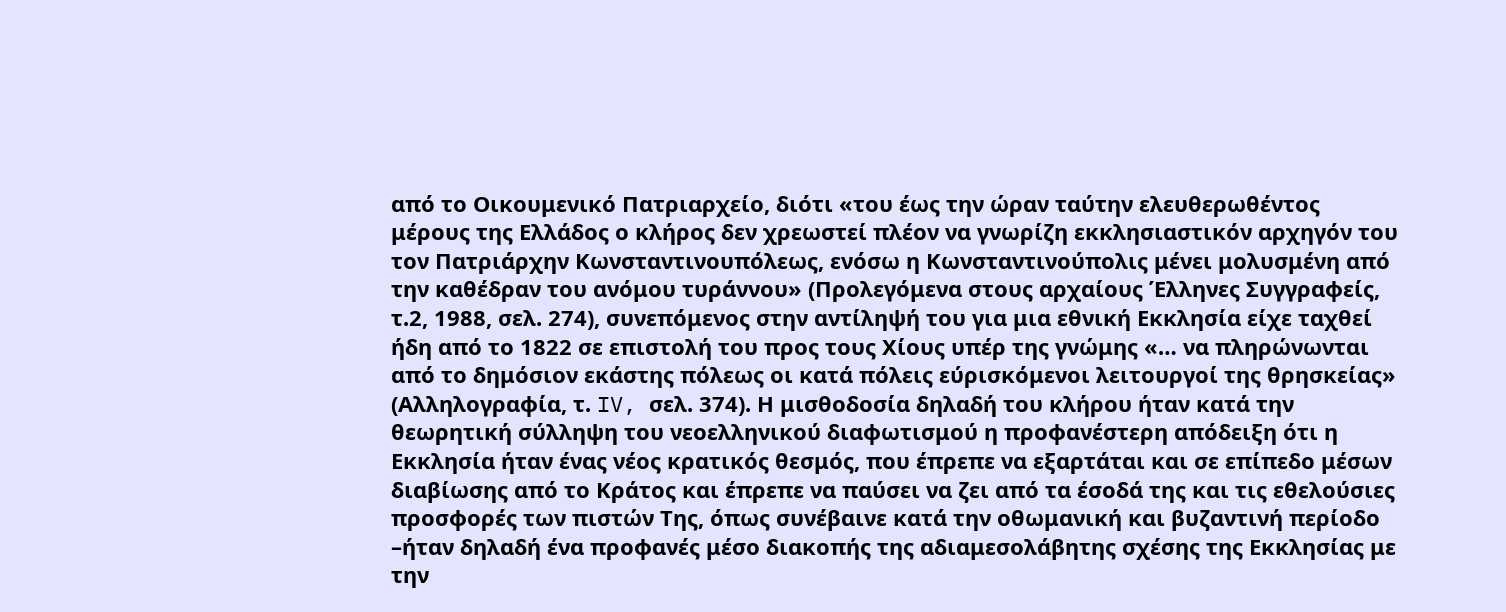από το Οικουμενικό Πατριαρχείο, διότι «του έως την ώραν ταύτην ελευθερωθέντος μέρους της Ελλάδος ο κλήρος δεν χρεωστεί πλέον να γνωρίζη εκκλησιαστικόν αρχηγόν του τον Πατριάρχην Κωνσταντινουπόλεως, ενόσω η Κωνσταντινούπολις μένει μολυσμένη από την καθέδραν του ανόμου τυράννου» (Προλεγόμενα στους αρχαίους Έλληνες Συγγραφείς, τ.2, 1988, σελ. 274), συνεπόμενος στην αντίληψή του για μια εθνική Εκκλησία είχε ταχθεί ήδη από το 1822 σε επιστολή του προς τους Χίους υπέρ της γνώμης «… να πληρώνωνται από το δημόσιον εκάστης πόλεως οι κατά πόλεις εύρισκόμενοι λειτουργοί της θρησκείας» (Αλληλογραφία, τ. IV, σελ. 374). Η μισθοδοσία δηλαδή του κλήρου ήταν κατά την θεωρητική σύλληψη του νεοελληνικού διαφωτισμού η προφανέστερη απόδειξη ότι η Εκκλησία ήταν ένας νέος κρατικός θεσμός, που έπρεπε να εξαρτάται και σε επίπεδο μέσων διαβίωσης από το Κράτος και έπρεπε να παύσει να ζει από τα έσοδά της και τις εθελούσιες προσφορές των πιστών Της, όπως συνέβαινε κατά την οθωμανική και βυζαντινή περίοδο –ήταν δηλαδή ένα προφανές μέσο διακοπής της αδιαμεσολάβητης σχέσης της Εκκλησίας με την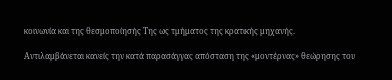κοινωνία και της θεσμοποίησής Της ως τμήματος της κρατικής μηχανής.

Αντιλαμβάνεται κανείς την κατά παρασάγγας απόσταση της «μοντέρνας» θεώρησης του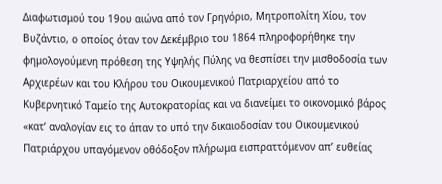Διαφωτισμού του 19ου αιώνα από τον Γρηγόριο, Μητροπολίτη Χίου, τον Βυζάντιο, ο οποίος όταν τον Δεκέμβριο του 1864 πληροφορήθηκε την φημολογούμενη πρόθεση της Υψηλής Πύλης να θεσπίσει την μισθοδοσία των Αρχιερέων και του Κλήρου του Οικουμενικού Πατριαρχείου από το Κυβερνητικό Ταμείο της Αυτοκρατορίας και να διανείμει το οικονομικό βάρος «κατ’ αναλογίαν εις το άπαν το υπό την δικαιοδοσίαν του Οικουμενικού Πατριάρχου υπαγόμενον οθόδοξον πλήρωμα εισπραττόμενον απ’ ευθείας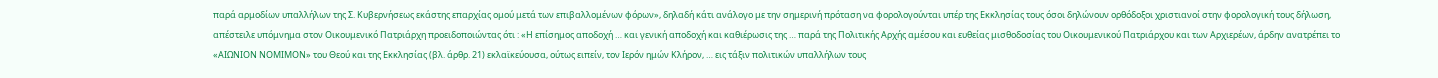παρά αρμοδίων υπαλλήλων της Σ. Κυβερνήσεως εκάστης επαρχίας ομού μετά των επιβαλλομένων φόρων», δηλαδή κάτι ανάλογο με την σημερινή πρόταση να φορολογούνται υπέρ της Εκκλησίας τους όσοι δηλώνουν ορθόδοξοι χριστιανοί στην φορολογική τους δήλωση, απέστειλε υπόμνημα στον Οικουμενικό Πατριάρχη προειδοποιώντας ότι : «Η επίσημος αποδοχή … και γενική αποδοχή και καθιέρωσις της … παρά της Πολιτικής Αρχής αμέσου και ευθείας μισθοδοσίας του Οικουμενικού Πατριάρχου και των Αρχιερέων, άρδην ανατρέπει το «ΑΙΩΝΙΟΝ ΝΟΜΙΜΟΝ» του Θεού και της Εκκλησίας (βλ. άρθρ. 21) εκλαϊκεύουσα, ούτως ειπείν, τον Ιερόν ημών Κλήρον, … εις τάξιν πολιτικών υπαλλήλων τους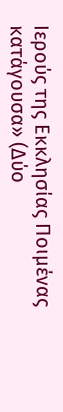Ιερούς της Εκκλησίας Ποιμένας κατάγουσα» (Δύο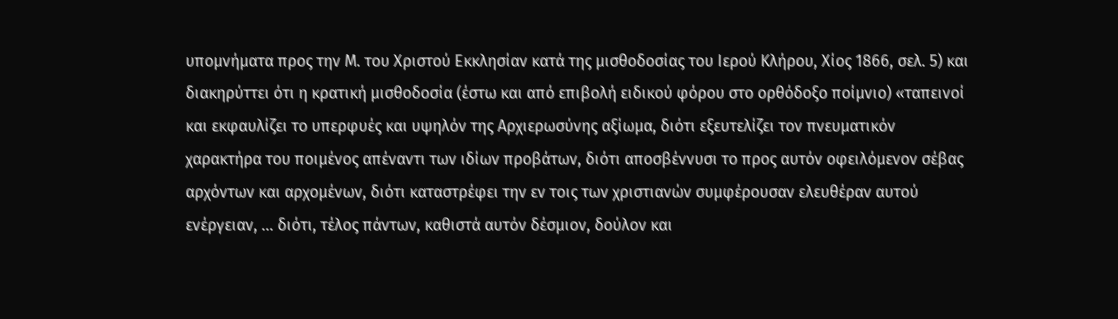υπομνήματα προς την Μ. του Χριστού Εκκλησίαν κατά της μισθοδοσίας του Ιερού Κλήρου, Χίος 1866, σελ. 5) και διακηρύττει ότι η κρατική μισθοδοσία (έστω και από επιβολή ειδικού φόρου στο ορθόδοξο ποίμνιο) «ταπεινοί και εκφαυλίζει το υπερφυές και υψηλόν της Αρχιερωσύνης αξίωμα, διότι εξευτελίζει τον πνευματικόν χαρακτήρα του ποιμένος απέναντι των ιδίων προβάτων, διότι αποσβέννυσι το προς αυτόν οφειλόμενον σέβας αρχόντων και αρχομένων, διότι καταστρέφει την εν τοις των χριστιανών συμφέρουσαν ελευθέραν αυτού ενέργειαν, … διότι, τέλος πάντων, καθιστά αυτόν δέσμιον, δούλον και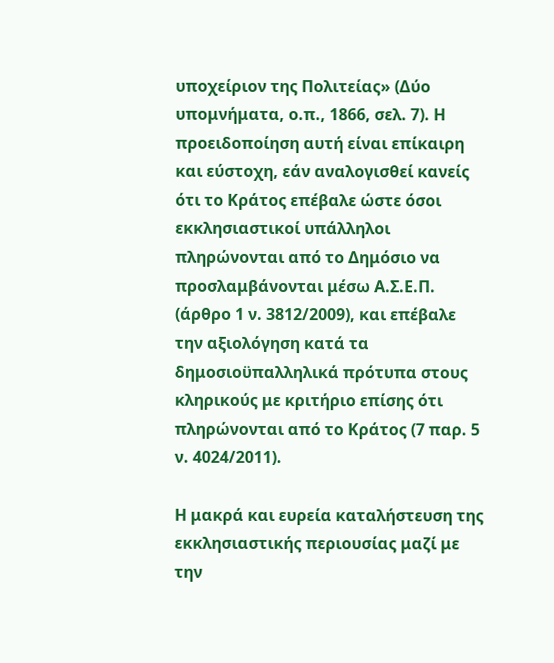υποχείριον της Πολιτείας» (Δύο υπομνήματα, ο.π., 1866, σελ. 7). Η προειδοποίηση αυτή είναι επίκαιρη και εύστοχη, εάν αναλογισθεί κανείς ότι το Κράτος επέβαλε ώστε όσοι εκκλησιαστικοί υπάλληλοι πληρώνονται από το Δημόσιο να προσλαμβάνονται μέσω Α.Σ.Ε.Π. (άρθρο 1 ν. 3812/2009), και επέβαλε την αξιολόγηση κατά τα δημοσιοϋπαλληλικά πρότυπα στους κληρικούς με κριτήριο επίσης ότι πληρώνονται από το Κράτος (7 παρ. 5 ν. 4024/2011).

Η μακρά και ευρεία καταλήστευση της εκκλησιαστικής περιουσίας μαζί με την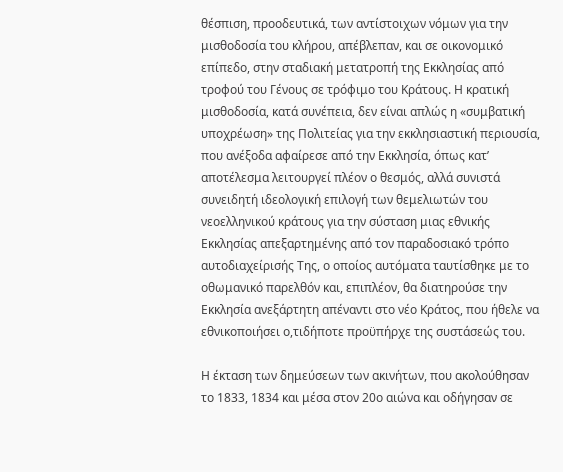θέσπιση, προοδευτικά, των αντίστοιχων νόμων για την μισθοδοσία του κλήρου, απέβλεπαν, και σε οικονομικό επίπεδο, στην σταδιακή μετατροπή της Εκκλησίας από τροφού του Γένους σε τρόφιμο του Κράτους. Η κρατική μισθοδοσία, κατά συνέπεια, δεν είναι απλώς η «συμβατική υποχρέωση» της Πολιτείας για την εκκλησιαστική περιουσία, που ανέξοδα αφαίρεσε από την Εκκλησία, όπως κατ’ αποτέλεσμα λειτουργεί πλέον ο θεσμός, αλλά συνιστά συνειδητή ιδεολογική επιλογή των θεμελιωτών του νεοελληνικού κράτους για την σύσταση μιας εθνικής Εκκλησίας απεξαρτημένης από τον παραδοσιακό τρόπο αυτοδιαχείρισής Της, ο οποίος αυτόματα ταυτίσθηκε με το οθωμανικό παρελθόν και, επιπλέον, θα διατηρούσε την Εκκλησία ανεξάρτητη απέναντι στο νέο Κράτος, που ήθελε να εθνικοποιήσει ο,τιδήποτε προϋπήρχε της συστάσεώς του.

Η έκταση των δημεύσεων των ακινήτων, που ακολούθησαν το 1833, 1834 και μέσα στον 20ο αιώνα και οδήγησαν σε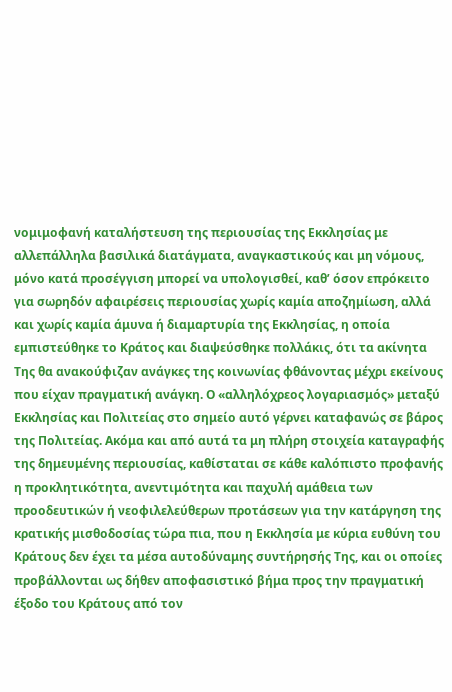νομιμοφανή καταλήστευση της περιουσίας της Εκκλησίας με αλλεπάλληλα βασιλικά διατάγματα, αναγκαστικούς και μη νόμους, μόνο κατά προσέγγιση μπορεί να υπολογισθεί, καθ’ όσον επρόκειτο για σωρηδόν αφαιρέσεις περιουσίας χωρίς καμία αποζημίωση, αλλά και χωρίς καμία άμυνα ή διαμαρτυρία της Εκκλησίας, η οποία εμπιστεύθηκε το Κράτος και διαψεύσθηκε πολλάκις, ότι τα ακίνητα Της θα ανακούφιζαν ανάγκες της κοινωνίας φθάνοντας μέχρι εκείνους που είχαν πραγματική ανάγκη. Ο «αλληλόχρεος λογαριασμός» μεταξύ Εκκλησίας και Πολιτείας στο σημείο αυτό γέρνει καταφανώς σε βάρος της Πολιτείας. Ακόμα και από αυτά τα μη πλήρη στοιχεία καταγραφής της δημευμένης περιουσίας, καθίσταται σε κάθε καλόπιστο προφανής η προκλητικότητα, ανεντιμότητα και παχυλή αμάθεια των προοδευτικών ή νεοφιλελεύθερων προτάσεων για την κατάργηση της κρατικής μισθοδοσίας τώρα πια, που η Εκκλησία με κύρια ευθύνη του Κράτους δεν έχει τα μέσα αυτοδύναμης συντήρησής Της, και οι οποίες προβάλλονται ως δήθεν αποφασιστικό βήμα προς την πραγματική έξοδο του Κράτους από τον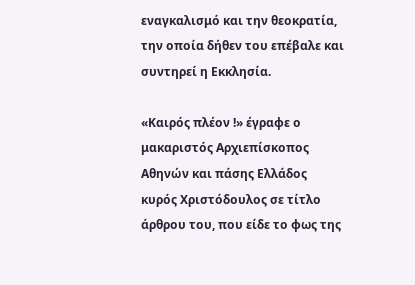εναγκαλισμό και την θεοκρατία, την οποία δήθεν του επέβαλε και συντηρεί η Εκκλησία.

«Καιρός πλέον !» έγραφε ο μακαριστός Αρχιεπίσκοπος Αθηνών και πάσης Ελλάδος κυρός Χριστόδουλος σε τίτλο άρθρου του, που είδε το φως της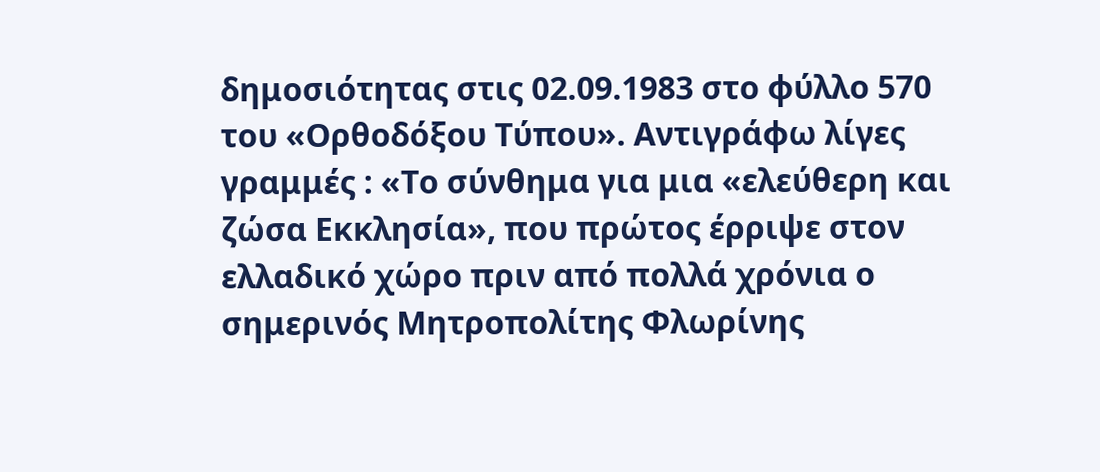δημοσιότητας στις 02.09.1983 στο φύλλο 570 του «Ορθοδόξου Τύπου». Αντιγράφω λίγες γραμμές : «Το σύνθημα για μια «ελεύθερη και ζώσα Εκκλησία», που πρώτος έρριψε στον ελλαδικό χώρο πριν από πολλά χρόνια ο σημερινός Μητροπολίτης Φλωρίνης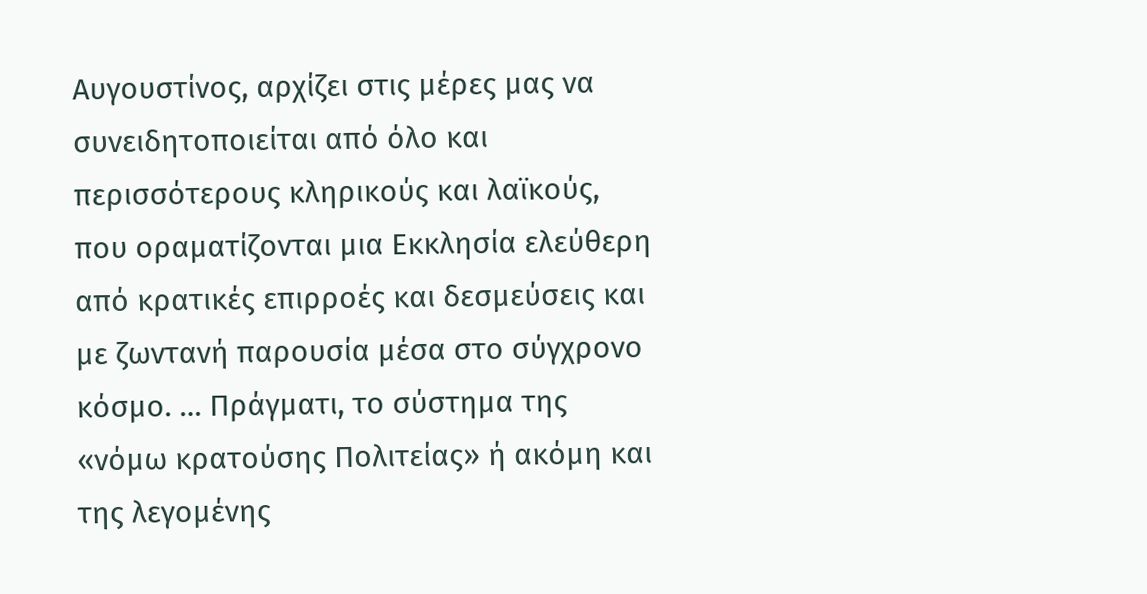Αυγουστίνος, αρχίζει στις μέρες μας να συνειδητοποιείται από όλο και περισσότερους κληρικούς και λαϊκούς, που οραματίζονται μια Εκκλησία ελεύθερη από κρατικές επιρροές και δεσμεύσεις και με ζωντανή παρουσία μέσα στο σύγχρονο κόσμο. … Πράγματι, το σύστημα της «νόμω κρατούσης Πολιτείας» ή ακόμη και της λεγομένης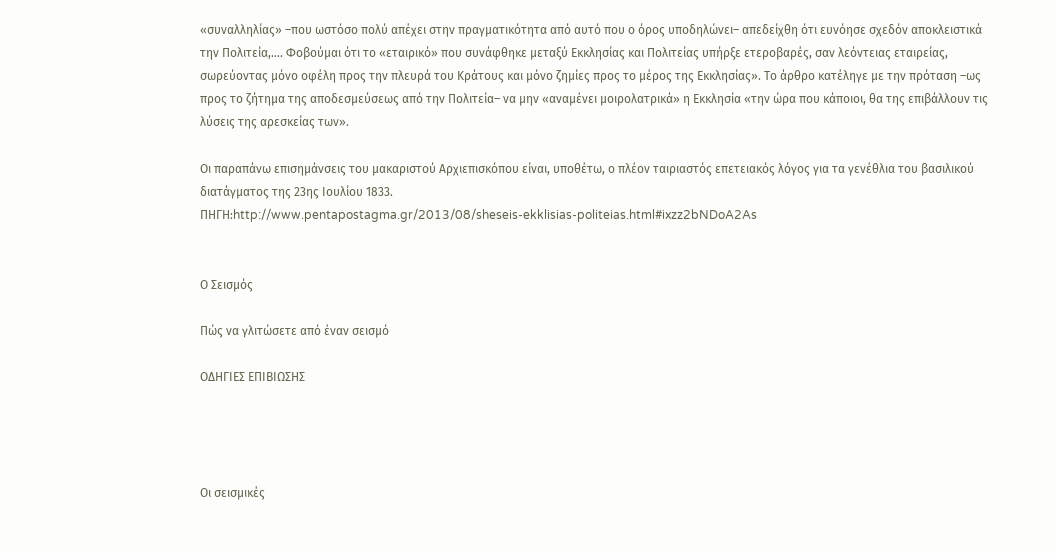«συναλληλίας» –που ωστόσο πολύ απέχει στην πραγματικότητα από αυτό που ο όρος υποδηλώνει– απεδείχθη ότι ευνόησε σχεδόν αποκλειστικά την Πολιτεία,…. Φοβούμαι ότι το «εταιρικό» που συνάφθηκε μεταξύ Εκκλησίας και Πολιτείας υπήρξε ετεροβαρές, σαν λεόντειας εταιρείας, σωρεύοντας μόνο οφέλη προς την πλευρά του Κράτους και μόνο ζημίες προς το μέρος της Εκκλησίας». Το άρθρο κατέληγε με την πρόταση –ως προς το ζήτημα της αποδεσμεύσεως από την Πολιτεία– να μην «αναμένει μοιρολατρικά» η Εκκλησία «την ώρα που κάποιοι, θα της επιβάλλουν τις λύσεις της αρεσκείας των».

Οι παραπάνω επισημάνσεις του μακαριστού Αρχιεπισκόπου είναι, υποθέτω, ο πλέον ταιριαστός επετειακός λόγος για τα γενέθλια του βασιλικού διατάγματος της 23ης Ιουλίου 1833.
ΠΗΓΗ:http://www.pentapostagma.gr/2013/08/sheseis-ekklisias-politeias.html#ixzz2bNDoA2As


Ο Σεισμός

Πώς να γλιτώσετε από έναν σεισμό

ΟΔΗΓΙΕΣ ΕΠΙΒΙΩΣΗΣ




Οι σεισμικές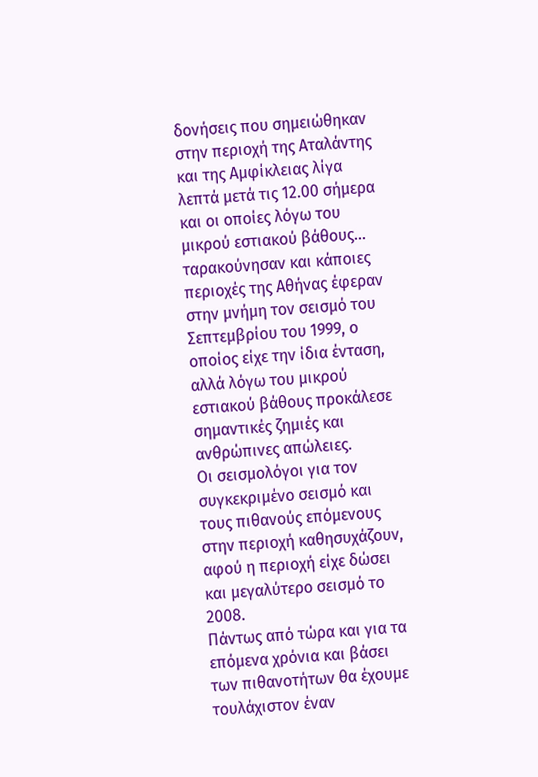δονήσεις που σημειώθηκαν στην περιοχή της Αταλάντης και της Αμφίκλειας λίγα λεπτά μετά τις 12.00 σήμερα και οι οποίες λόγω του μικρού εστιακού βάθους...
ταρακούνησαν και κάποιες περιοχές της Αθήνας έφεραν στην μνήμη τον σεισμό του Σεπτεμβρίου του 1999, ο οποίος είχε την ίδια ένταση, αλλά λόγω του μικρού εστιακού βάθους προκάλεσε σημαντικές ζημιές και ανθρώπινες απώλειες.
Οι σεισμολόγοι για τον συγκεκριμένο σεισμό και τους πιθανούς επόμενους στην περιοχή καθησυχάζουν, αφού η περιοχή είχε δώσει και μεγαλύτερο σεισμό το 2008.
Πάντως από τώρα και για τα επόμενα χρόνια και βάσει των πιθανοτήτων θα έχουμε τουλάχιστον έναν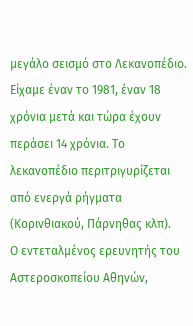μεγάλο σεισμό στο Λεκανοπέδιο. Είχαμε έναν το 1981, έναν 18 χρόνια μετά και τώρα έχουν περάσει 14 χρόνια. Το λεκανοπέδιο περιτριγυρίζεται από ενεργά ρήγματα (Κορινθιακού, Πάρνηθας κλπ).
Ο εντεταλμένος ερευνητής του Αστεροσκοπείου Αθηνών,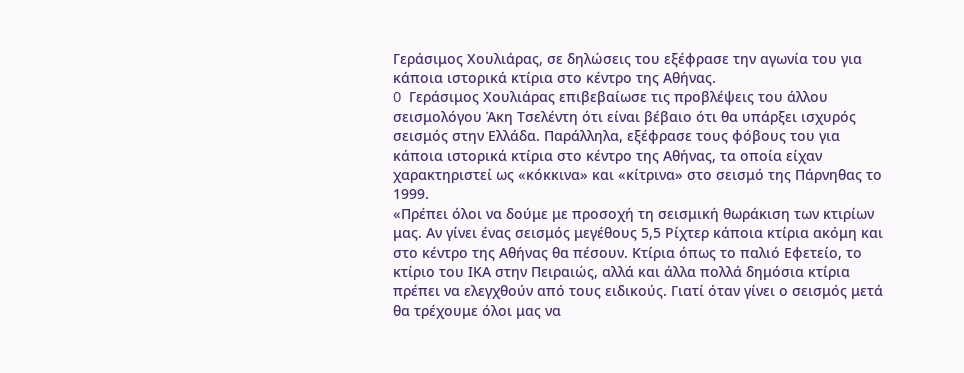Γεράσιμος Χουλιάρας, σε δηλώσεις του εξέφρασε την αγωνία του για κάποια ιστορικά κτίρια στο κέντρο της Αθήνας.
O Γεράσιμος Χουλιάρας επιβεβαίωσε τις προβλέψεις του άλλου σεισμολόγου Άκη Τσελέντη ότι είναι βέβαιο ότι θα υπάρξει ισχυρός σεισμός στην Ελλάδα. Παράλληλα, εξέφρασε τους φόβους του για κάποια ιστορικά κτίρια στο κέντρο της Αθήνας, τα οποία είχαν χαρακτηριστεί ως «κόκκινα» και «κίτρινα» στο σεισμό της Πάρνηθας το 1999.
«Πρέπει όλοι να δούμε με προσοχή τη σεισμική θωράκιση των κτιρίων μας. Αν γίνει ένας σεισμός μεγέθους 5,5 Ρίχτερ κάποια κτίρια ακόμη και στο κέντρο της Αθήνας θα πέσουν. Κτίρια όπως το παλιό Εφετείο, το κτίριο του ΙΚΑ στην Πειραιώς, αλλά και άλλα πολλά δημόσια κτίρια πρέπει να ελεγχθούν από τους ειδικούς. Γιατί όταν γίνει ο σεισμός μετά θα τρέχουμε όλοι μας να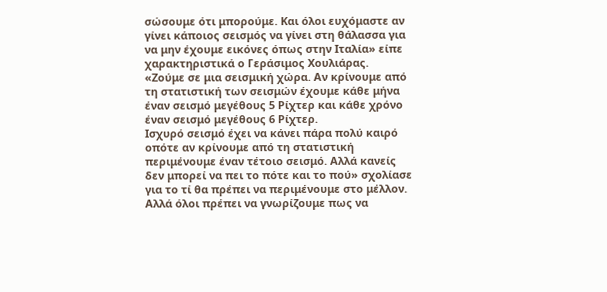σώσουμε ότι μπορούμε. Και όλοι ευχόμαστε αν γίνει κάποιος σεισμός να γίνει στη θάλασσα για να μην έχουμε εικόνες όπως στην Ιταλία» είπε χαρακτηριστικά ο Γεράσιμος Χουλιάρας.
«Ζούμε σε μια σεισμική χώρα. Αν κρίνουμε από τη στατιστική των σεισμών έχουμε κάθε μήνα έναν σεισμό μεγέθους 5 Ρίχτερ και κάθε χρόνο έναν σεισμό μεγέθους 6 Ρίχτερ.
Ισχυρό σεισμό έχει να κάνει πάρα πολύ καιρό οπότε αν κρίνουμε από τη στατιστική περιμένουμε έναν τέτοιο σεισμό. Αλλά κανείς δεν μπορεί να πει το πότε και το πού» σχολίασε για το τί θα πρέπει να περιμένουμε στο μέλλον.
Αλλά όλοι πρέπει να γνωρίζουμε πως να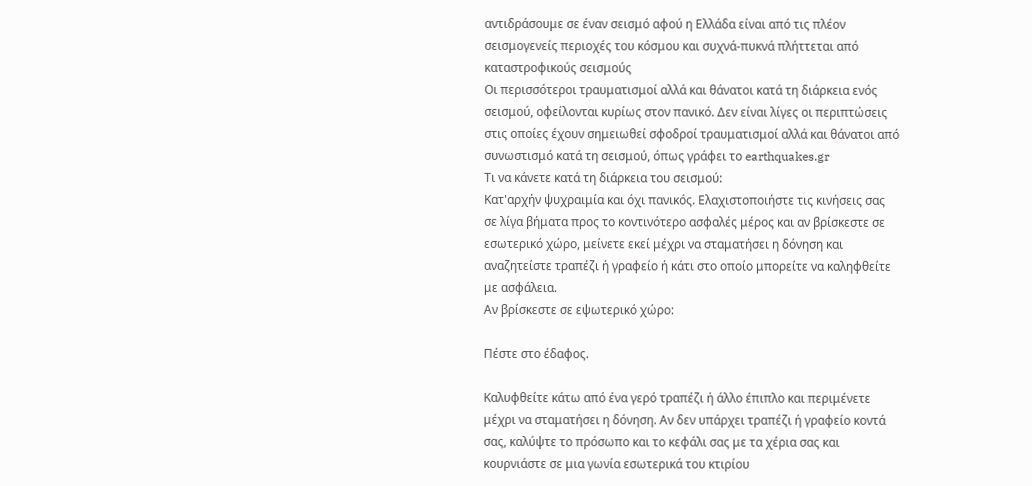αντιδράσουμε σε έναν σεισμό αφού η Ελλάδα είναι από τις πλέον σεισμογενείς περιοχές του κόσμου και συχνά-πυκνά πλήττεται από καταστροφικούς σεισμούς
Οι περισσότεροι τραυματισμοί αλλά και θάνατοι κατά τη διάρκεια ενός σεισμού, οφείλονται κυρίως στον πανικό. Δεν είναι λίγες οι περιπτώσεις στις οποίες έχουν σημειωθεί σφοδροί τραυματισμοί αλλά και θάνατοι από συνωστισμό κατά τη σεισμού, όπως γράφει το earthquakes.gr
Τι να κάνετε κατά τη διάρκεια του σεισμού:
Κατ'αρχήν ψυχραιμία και όχι πανικός. Ελαχιστοποιήστε τις κινήσεις σας σε λίγα βήματα προς το κοντινότερο ασφαλές μέρος και αν βρίσκεστε σε εσωτερικό χώρο, μείνετε εκεί μέχρι να σταματήσει η δόνηση και αναζητείστε τραπέζι ή γραφείο ή κάτι στο οποίο μπορείτε να καληφθείτε με ασφάλεια.
Αν βρίσκεστε σε εψωτερικό χώρο:

Πέστε στο έδαφος.

Καλυφθείτε κάτω από ένα γερό τραπέζι ή άλλο έπιπλο και περιμένετε μέχρι να σταματήσει η δόνηση. Αν δεν υπάρχει τραπέζι ή γραφείο κοντά σας, καλύψτε το πρόσωπο και το κεφάλι σας με τα χέρια σας και κουρνιάστε σε μια γωνία εσωτερικά του κτιρίου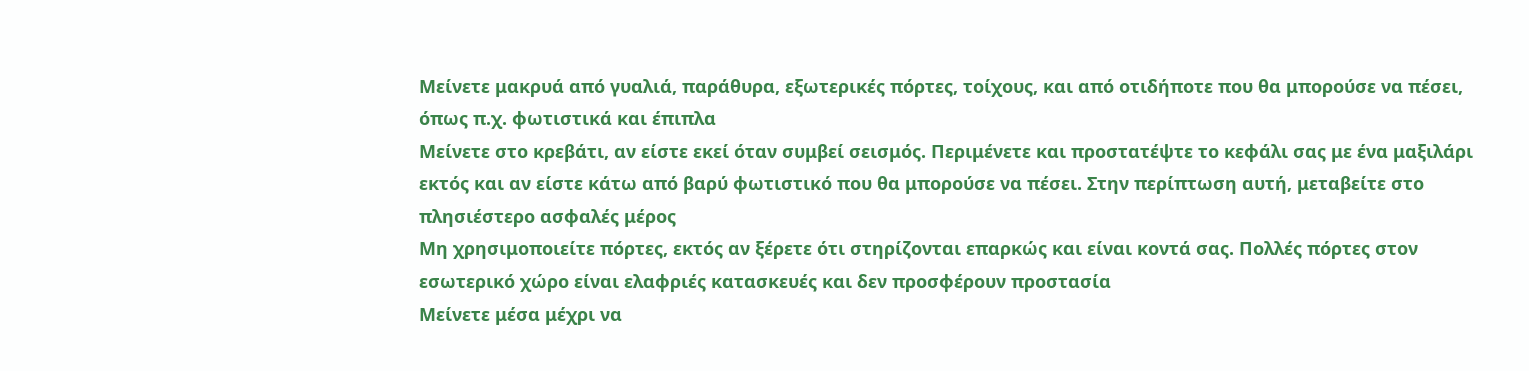Μείνετε μακρυά από γυαλιά, παράθυρα, εξωτερικές πόρτες, τοίχους, και από οτιδήποτε που θα μπορούσε να πέσει, όπως π.χ. φωτιστικά και έπιπλα
Μείνετε στο κρεβάτι, αν είστε εκεί όταν συμβεί σεισμός. Περιμένετε και προστατέψτε το κεφάλι σας με ένα μαξιλάρι εκτός και αν είστε κάτω από βαρύ φωτιστικό που θα μπορούσε να πέσει. Στην περίπτωση αυτή, μεταβείτε στο πλησιέστερο ασφαλές μέρος
Μη χρησιμοποιείτε πόρτες, εκτός αν ξέρετε ότι στηρίζονται επαρκώς και είναι κοντά σας. Πολλές πόρτες στον εσωτερικό χώρο είναι ελαφριές κατασκευές και δεν προσφέρουν προστασία
Μείνετε μέσα μέχρι να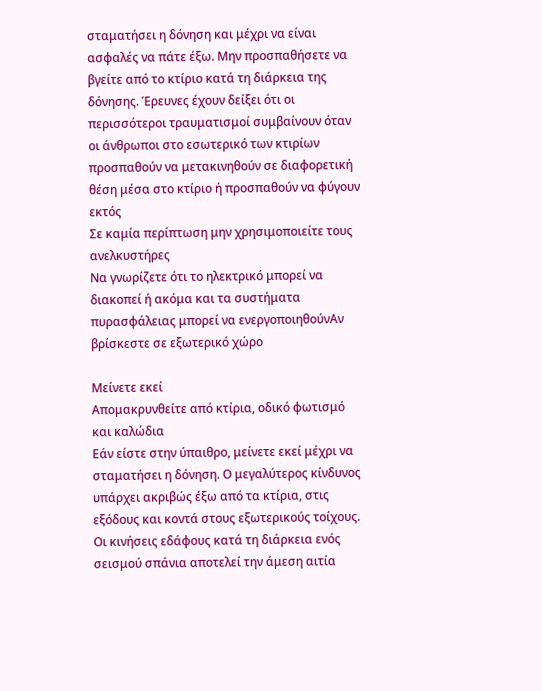σταματήσει η δόνηση και μέχρι να είναι ασφαλές να πάτε έξω. Μην προσπαθήσετε να βγείτε από το κτίριο κατά τη διάρκεια της δόνησης. Έρευνες έχουν δείξει ότι οι περισσότεροι τραυματισμοί συμβαίνουν όταν οι άνθρωποι στο εσωτερικό των κτιρίων προσπαθούν να μετακινηθούν σε διαφορετική θέση μέσα στο κτίριο ή προσπαθούν να φύγουν εκτός
Σε καμία περίπτωση μην χρησιμοποιείτε τους ανελκυστήρες
Να γνωρίζετε ότι το ηλεκτρικό μπορεί να διακοπεί ή ακόμα και τα συστήματα πυρασφάλειας μπορεί να ενεργοποιηθούνΑν βρίσκεστε σε εξωτερικό χώρο

Μείνετε εκεί
Απομακρυνθείτε από κτίρια, οδικό φωτισμό και καλώδια
Εάν είστε στην ύπαιθρο, μείνετε εκεί μέχρι να σταματήσει η δόνηση. Ο μεγαλύτερος κίνδυνος υπάρχει ακριβώς έξω από τα κτίρια, στις εξόδους και κοντά στους εξωτερικούς τοίχους. Οι κινήσεις εδάφους κατά τη διάρκεια ενός σεισμού σπάνια αποτελεί την άμεση αιτία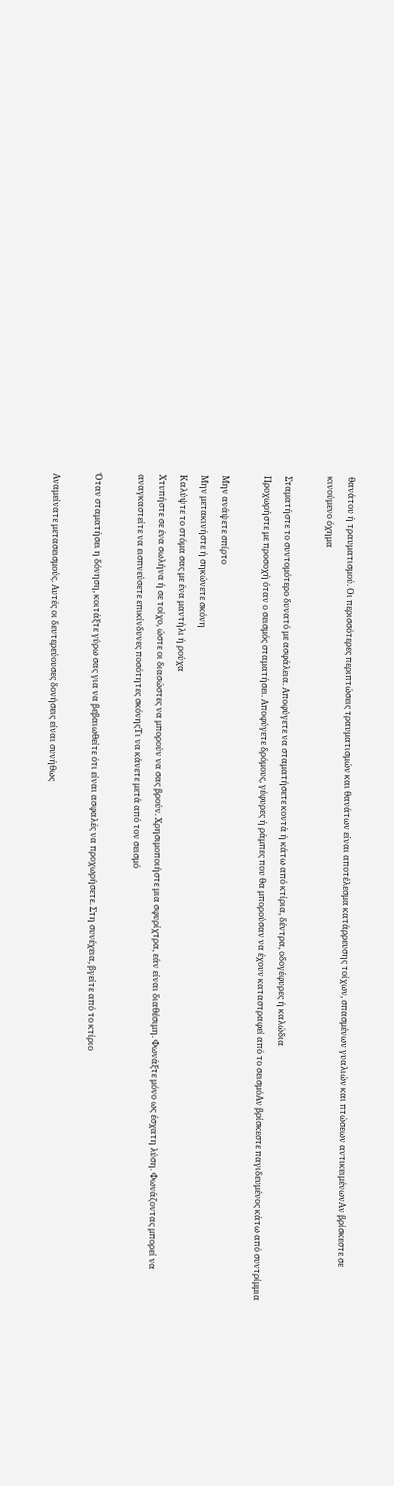θανάτου ή τραυματισμού. Οι περισσότερες περιπτώσεις τραυματισμών και θανάτων είναι αποτέλεσμα κατάρρευσης τοίχων, σπασμένων γυαλιών και πτώσεων αντικειμένωνΑν βρίσκεστε σε κινούμενο όχημα

Σταματήστε το συντομότερο δυνατό με ασφάλεια. Αποφύγετε να σταματήσετε κοντά ή κάτω από κτίρια, δέντρα, οδογέφυρες ή καλώδια
Προχωρήστε με προσοχή όταν ο σεισμός σταματήσει. Αποφύγετε δρόμους, γέφυρες ή ράμπες που θα μπορούσαν να έχουν καταστραφεί από το σεισμόΑν βρίσκεστε παγιδευμένος κάτω από συντρίμμια

Μην ανάψετε σπίρτο
Μην μετακινήστε ή σηκώνετε σκόνη
Καλύψτε το στόμα σας με ένα μαντήλι ή ρούχα
Χτυπήστε σε ένα σωλήνα ή σε τοίχο, ώστε οι διασώστες να μπορούν να σας βρούν. Χρησιμοποιήστε μια σφυρίχτρα, εάν είναι διαθέσιμη. Φωνάξτε μόνο ως έσχατη λύση. Φωνάζοντας μπορεί να αναγκαστείτε να εισπνεύσετε επικίνδυνες ποσότητες σκόνηςΤι να κάνετε μετά από τον σεισμό

Όταν σταματήσει η δόνηση, κοιτάξτε γύρω σας για να βεβαιωθείτε ότι είναι ασφαλές να προχωρήσετε. Στη συνέχεια, βγείτε από το κτίριο

Αναμείνατε μετασεισμούς. Αυτές οι δευτερεύουσες δονήσεις είναι συνήθως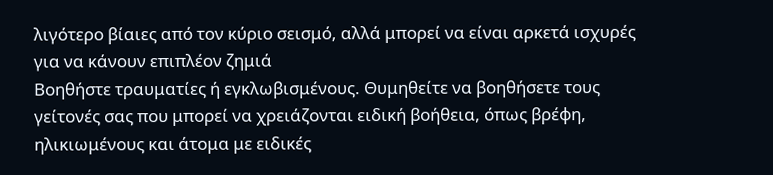λιγότερο βίαιες από τον κύριο σεισμό, αλλά μπορεί να είναι αρκετά ισχυρές για να κάνουν επιπλέον ζημιά
Βοηθήστε τραυματίες ή εγκλωβισμένους. Θυμηθείτε να βοηθήσετε τους γείτονές σας που μπορεί να χρειάζονται ειδική βοήθεια, όπως βρέφη, ηλικιωμένους και άτομα με ειδικές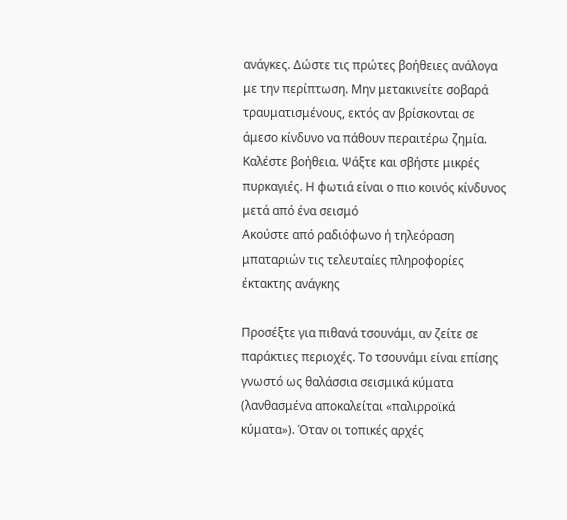ανάγκες. Δώστε τις πρώτες βοήθειες ανάλογα με την περίπτωση. Μην μετακινείτε σοβαρά τραυματισμένους, εκτός αν βρίσκονται σε άμεσο κίνδυνο να πάθουν περαιτέρω ζημία. Καλέστε βοήθεια. Ψάξτε και σβήστε μικρές πυρκαγιές. Η φωτιά είναι ο πιο κοινός κίνδυνος μετά από ένα σεισμό
Ακούστε από ραδιόφωνο ή τηλεόραση μπαταριών τις τελευταίες πληροφορίες έκτακτης ανάγκης

Προσέξτε για πιθανά τσουνάμι, αν ζείτε σε παράκτιες περιοχές. Το τσουνάμι είναι επίσης γνωστό ως θαλάσσια σεισμικά κύματα (λανθασμένα αποκαλείται «παλιρροϊκά κύματα»). Όταν οι τοπικές αρχές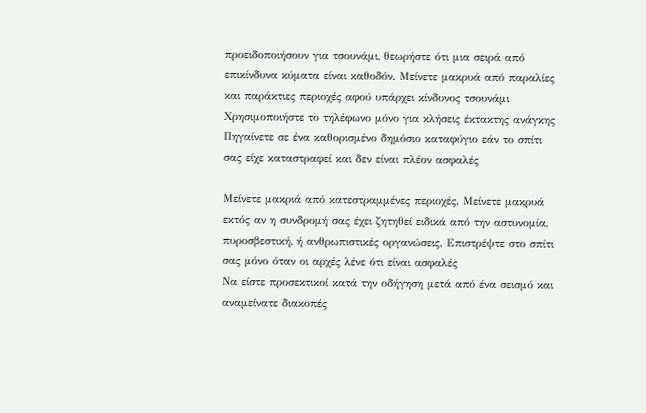προειδοποιήσουν για τσουνάμι, θεωρήστε ότι μια σειρά από επικίνδυνα κύματα είναι καθοδόν. Μείνετε μακρυά από παραλίες και παράκτιες περιοχές αφού υπάρχει κίνδυνος τσουνάμι
Χρησιμοποιήστε το τηλέφωνο μόνο για κλήσεις έκτακτης ανάγκης
Πηγαίνετε σε ένα καθορισμένο δημόσιο καταφύγιο εάν το σπίτι σας είχε καταστραφεί και δεν είναι πλέον ασφαλές

Μείνετε μακριά από κατεστραμμένες περιοχές. Μείνετε μακρυά εκτός αν η συνδρομή σας έχει ζητηθεί ειδικά από την αστυνομία, πυροσβεστική, ή ανθρωπιστικές οργανώσεις. Επιστρέψτε στο σπίτι σας μόνο όταν οι αρχές λένε ότι είναι ασφαλές
Να είστε προσεκτικοί κατά την οδήγηση μετά από ένα σεισμό και αναμείνατε διακοπές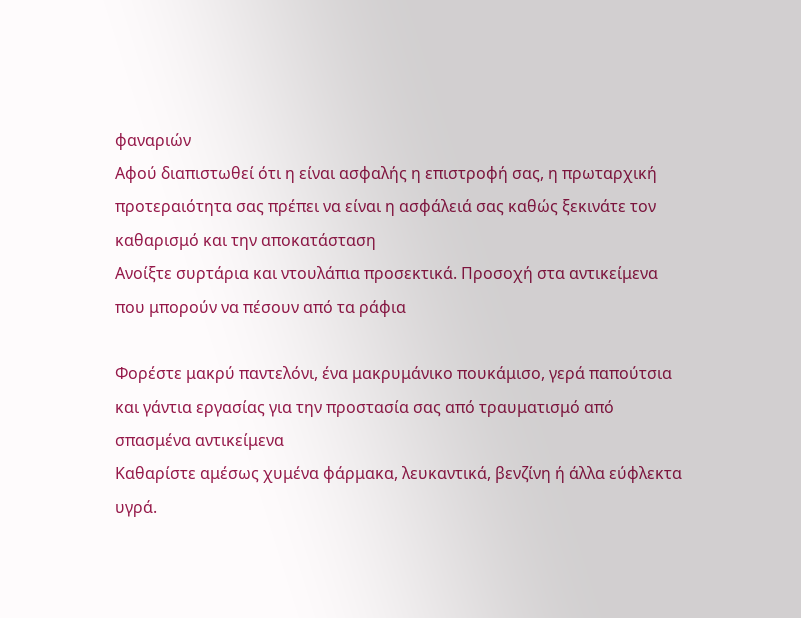φαναριών
Αφού διαπιστωθεί ότι η είναι ασφαλής η επιστροφή σας, η πρωταρχική προτεραιότητα σας πρέπει να είναι η ασφάλειά σας καθώς ξεκινάτε τον καθαρισμό και την αποκατάσταση
Ανοίξτε συρτάρια και ντουλάπια προσεκτικά. Προσοχή στα αντικείμενα που μπορούν να πέσουν από τα ράφια

Φορέστε μακρύ παντελόνι, ένα μακρυμάνικο πουκάμισο, γερά παπούτσια και γάντια εργασίας για την προστασία σας από τραυματισμό από σπασμένα αντικείμενα
Καθαρίστε αμέσως χυμένα φάρμακα, λευκαντικά, βενζίνη ή άλλα εύφλεκτα υγρά.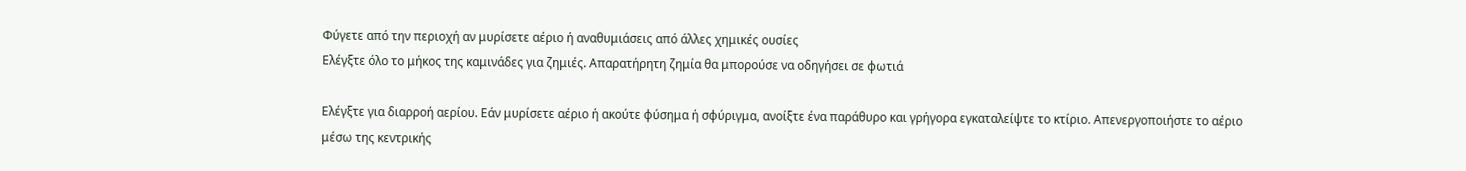Φύγετε από την περιοχή αν μυρίσετε αέριο ή αναθυμιάσεις από άλλες χημικές ουσίες
Ελέγξτε όλο το μήκος της καμινάδες για ζημιές. Απαρατήρητη ζημία θα μπορούσε να οδηγήσει σε φωτιά

Ελέγξτε για διαρροή αερίου. Εάν μυρίσετε αέριο ή ακούτε φύσημα ή σφύριγμα, ανοίξτε ένα παράθυρο και γρήγορα εγκαταλείψτε το κτίριο. Απενεργοποιήστε το αέριο μέσω της κεντρικής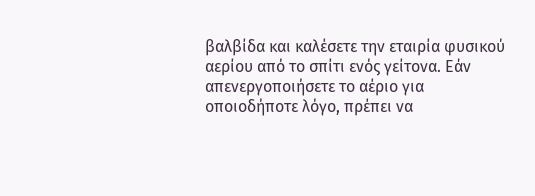βαλβίδα και καλέσετε την εταιρία φυσικού αερίου από το σπίτι ενός γείτονα. Εάν απενεργοποιήσετε το αέριο για οποιοδήποτε λόγο, πρέπει να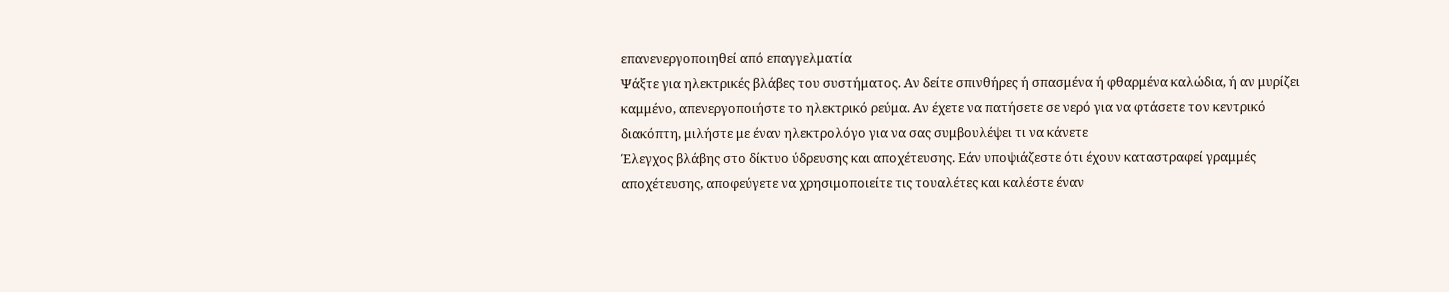επανενεργοποιηθεί από επαγγελματία
Ψάξτε για ηλεκτρικές βλάβες του συστήματος. Αν δείτε σπινθήρες ή σπασμένα ή φθαρμένα καλώδια, ή αν μυρίζει καμμένο, απενεργοποιήστε το ηλεκτρικό ρεύμα. Αν έχετε να πατήσετε σε νερό για να φτάσετε τον κεντρικό διακόπτη, μιλήστε με έναν ηλεκτρολόγο για να σας συμβουλέψει τι να κάνετε
Έλεγχος βλάβης στο δίκτυο ύδρευσης και αποχέτευσης. Εάν υποψιάζεστε ότι έχουν καταστραφεί γραμμές αποχέτευσης, αποφεύγετε να χρησιμοποιείτε τις τουαλέτες και καλέστε έναν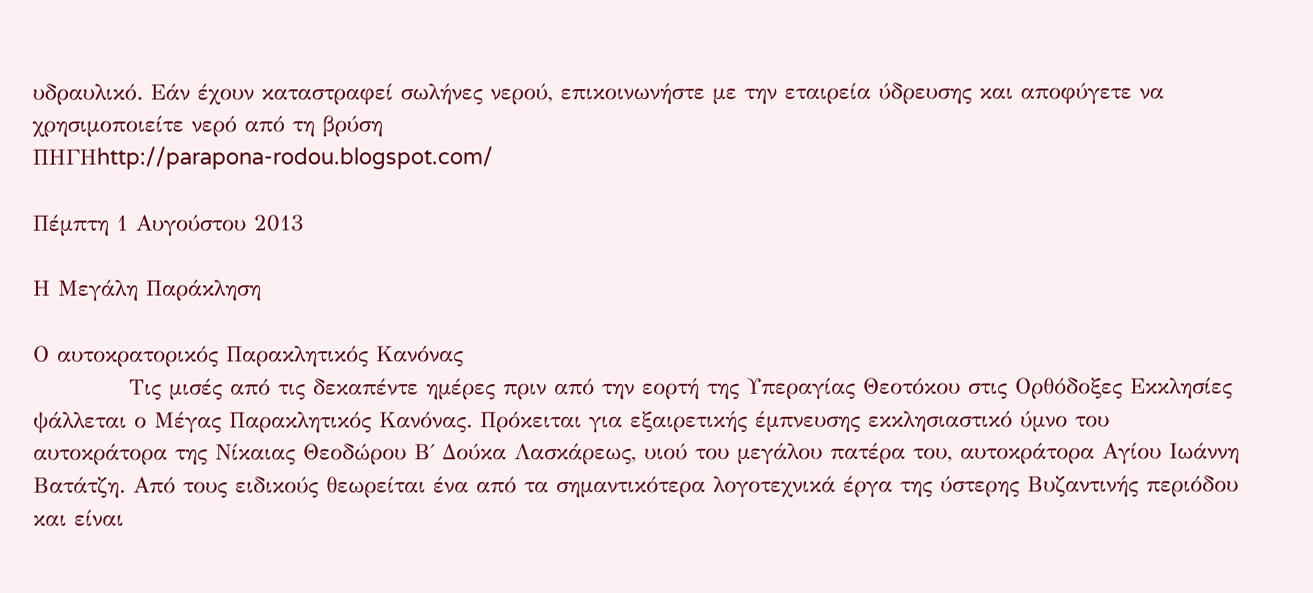υδραυλικό. Εάν έχουν καταστραφεί σωλήνες νερού, επικοινωνήστε με την εταιρεία ύδρευσης και αποφύγετε να χρησιμοποιείτε νερό από τη βρύση
ΠΗΓΗhttp://parapona-rodou.blogspot.com/

Πέμπτη 1 Αυγούστου 2013

Η Μεγάλη Παράκληση

Ο αυτοκρατορικός Παρακλητικός Κανόνας
            Τις μισές από τις δεκαπέντε ημέρες πριν από την εορτή της Υπεραγίας Θεοτόκου στις Ορθόδοξες Εκκλησίες ψάλλεται ο Μέγας Παρακλητικός Κανόνας. Πρόκειται για εξαιρετικής έμπνευσης εκκλησιαστικό ύμνο του αυτοκράτορα της Νίκαιας Θεοδώρου Β΄ Δούκα Λασκάρεως, υιού του μεγάλου πατέρα του, αυτοκράτορα Αγίου Ιωάννη Βατάτζη. Από τους ειδικούς θεωρείται ένα από τα σημαντικότερα λογοτεχνικά έργα της ύστερης Βυζαντινής περιόδου και είναι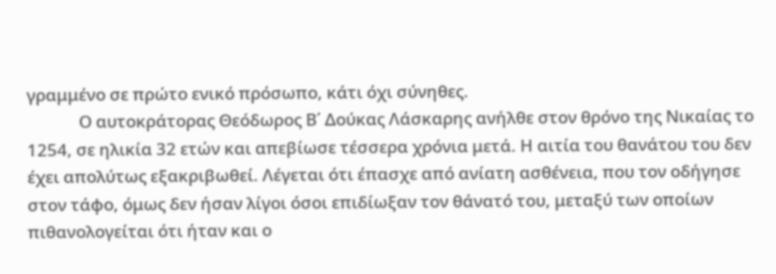γραμμένο σε πρώτο ενικό πρόσωπο, κάτι όχι σύνηθες.
             Ο αυτοκράτορας Θεόδωρος Β΄ Δούκας Λάσκαρης ανήλθε στον θρόνο της Νικαίας το 1254, σε ηλικία 32 ετών και απεβίωσε τέσσερα χρόνια μετά. Η αιτία του θανάτου του δεν έχει απολύτως εξακριβωθεί. Λέγεται ότι έπασχε από ανίατη ασθένεια, που τον οδήγησε στον τάφο, όμως δεν ήσαν λίγοι όσοι επιδίωξαν τον θάνατό του, μεταξύ των οποίων πιθανολογείται ότι ήταν και ο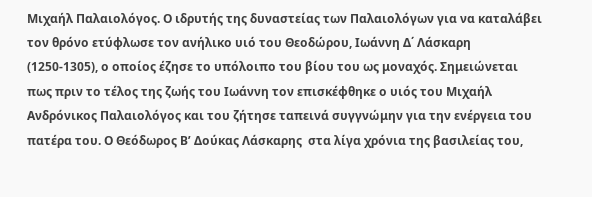Μιχαήλ Παλαιολόγος. Ο ιδρυτής της δυναστείας των Παλαιολόγων για να καταλάβει τον θρόνο ετύφλωσε τον ανήλικο υιό του Θεοδώρου, Ιωάννη Δ΄ Λάσκαρη (1250-1305), ο οποίος έζησε το υπόλοιπο του βίου του ως μοναχός. Σημειώνεται πως πριν το τέλος της ζωής του Ιωάννη τον επισκέφθηκε ο υιός του Μιχαήλ Ανδρόνικος Παλαιολόγος και του ζήτησε ταπεινά συγγνώμην για την ενέργεια του πατέρα του. Ο Θεόδωρος Β’ Δούκας Λάσκαρης  στα λίγα χρόνια της βασιλείας του,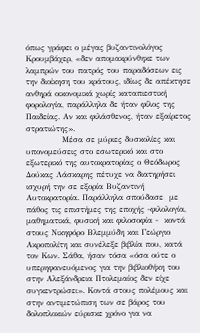όπως γράφει ο μέγας βυζαντινολόγος Κρουμβάχερ, «δεν απομακρύνθηκε των λαμπρών του πατρός του παραδόσεων εις την διοίκηση του κράτους, ιδίως δε απέκτησε ανθηρά οικονομικά χωρίς καταπιεστική φορολογία, παράλληλα δε ήταν φίλος της Παιδείας. Αν και φιλάσθενος, ήταν εξαίρετος στρατιώτης».
            Μέσα σε μύριες δυσκολίες και υπονομεύσεις στο εσωτερικό και στο εξωτερικό της αυτοκρατορίας ο Θεόδωρος Δούκας Λάσκαρης πέτυχε να διατηρήσει ισχυρή την σε εξορία Βυζαντινή Αυτοκρατορία. Παράλληλα σπούδασε  με πάθος τις επιστήμες της εποχής -φιλολογία, μαθηματικά, φυσική και φιλοσοφία -  κοντά στους Νικηφόρο Βλεμμύδη και Γεώργιο Ακροπολίτη και συνέλεξε βιβλία που, κατά τον Κων. Σάθα, ήσαν τόσα «όσα ούτε ο υπερηφανευόμενος για την βιβλιοθήκη του στην Αλεξάνδρεια Πτολεμαίος δεν είχε συγκεντρώσει». Κοντά στους πολέμους και στην αντιμετώπιση των σε βάρος του δολοπλοκιών εύρισκε χρόνο για να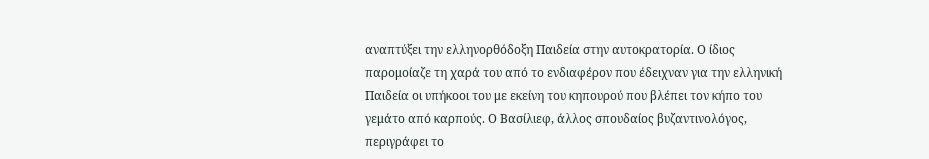αναπτύξει την ελληνορθόδοξη Παιδεία στην αυτοκρατορία. Ο ίδιος παρομοίαζε τη χαρά του από το ενδιαφέρον που έδειχναν για την ελληνική Παιδεία οι υπήκοοι του με εκείνη του κηπουρού που βλέπει τον κήπο του γεμάτο από καρπούς. Ο Βασίλιεφ, άλλος σπουδαίος βυζαντινολόγος, περιγράφει το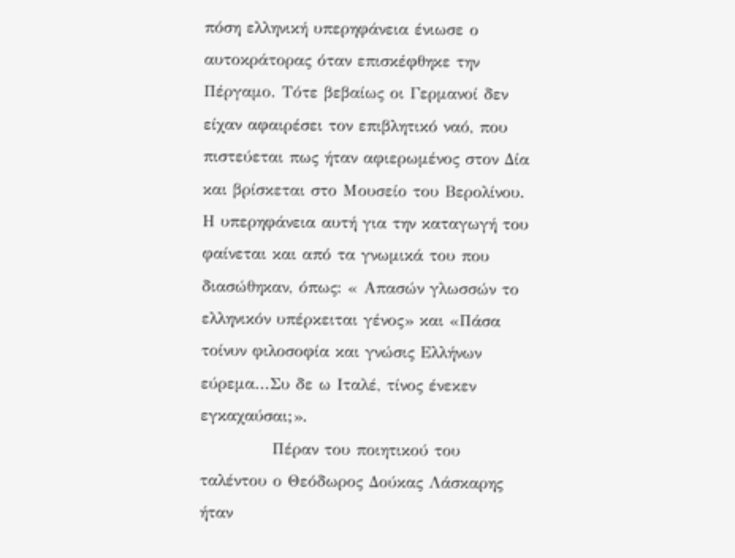πόση ελληνική υπερηφάνεια ένιωσε ο αυτοκράτορας όταν επισκέφθηκε την Πέργαμο. Τότε βεβαίως οι Γερμανοί δεν είχαν αφαιρέσει τον επιβλητικό ναό, που πιστεύεται πως ήταν αφιερωμένος στον Δία και βρίσκεται στο Μουσείο του Βερολίνου. Η υπερηφάνεια αυτή για την καταγωγή του φαίνεται και από τα γνωμικά του που διασώθηκαν, όπως: « Απασών γλωσσών το ελληνικόν υπέρκειται γένος» και «Πάσα τοίνυν φιλοσοφία και γνώσις Ελλήνων εύρεμα...Συ δε ω Ιταλέ, τίνος ένεκεν εγκαχαύσαι;».
            Πέραν του ποιητικού του ταλέντου ο Θεόδωρος Δούκας Λάσκαρης ήταν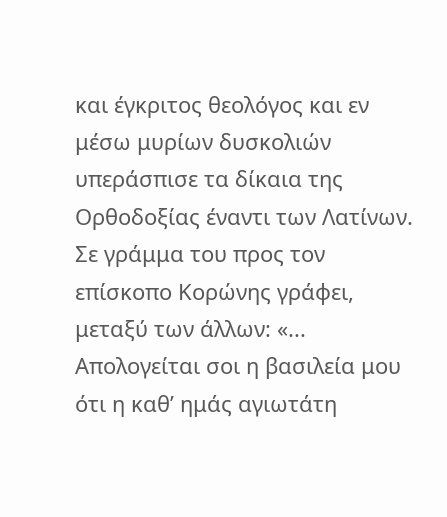και έγκριτος θεολόγος και εν μέσω μυρίων δυσκολιών υπεράσπισε τα δίκαια της Ορθοδοξίας έναντι των Λατίνων. Σε γράμμα του προς τον επίσκοπο Κορώνης γράφει, μεταξύ των άλλων: «... Απολογείται σοι η βασιλεία μου ότι η καθ’ ημάς αγιωτάτη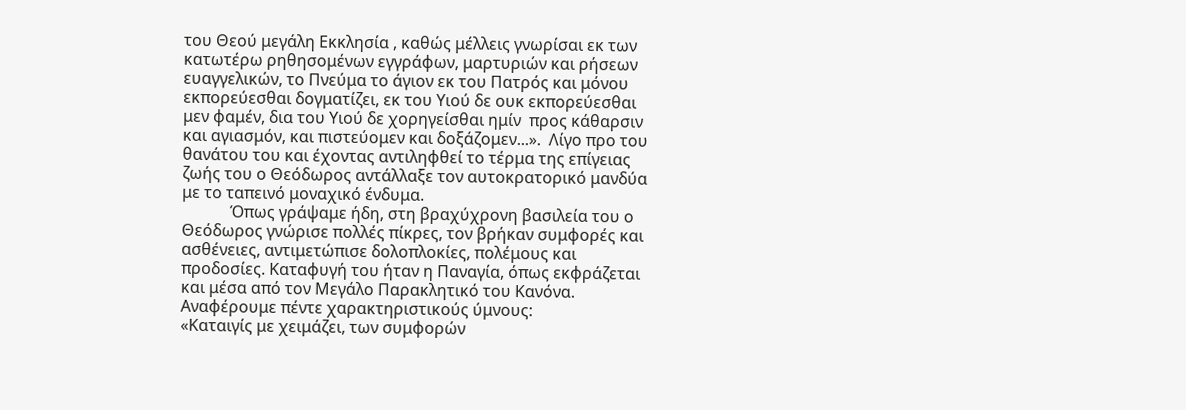του Θεού μεγάλη Εκκλησία , καθώς μέλλεις γνωρίσαι εκ των κατωτέρω ρηθησομένων εγγράφων, μαρτυριών και ρήσεων ευαγγελικών, το Πνεύμα το άγιον εκ του Πατρός και μόνου εκπορεύεσθαι δογματίζει, εκ του Υιού δε ουκ εκπορεύεσθαι μεν φαμέν, δια του Υιού δε χορηγείσθαι ημίν  προς κάθαρσιν και αγιασμόν, και πιστεύομεν και δοξάζομεν...».  Λίγο προ του θανάτου του και έχοντας αντιληφθεί το τέρμα της επίγειας ζωής του ο Θεόδωρος αντάλλαξε τον αυτοκρατορικό μανδύα με το ταπεινό μοναχικό ένδυμα.
            Όπως γράψαμε ήδη, στη βραχύχρονη βασιλεία του ο Θεόδωρος γνώρισε πολλές πίκρες, τον βρήκαν συμφορές και ασθένειες, αντιμετώπισε δολοπλοκίες, πολέμους και προδοσίες. Καταφυγή του ήταν η Παναγία, όπως εκφράζεται και μέσα από τον Μεγάλο Παρακλητικό του Κανόνα. Αναφέρουμε πέντε χαρακτηριστικούς ύμνους:
«Καταιγίς με χειμάζει, των συμφορών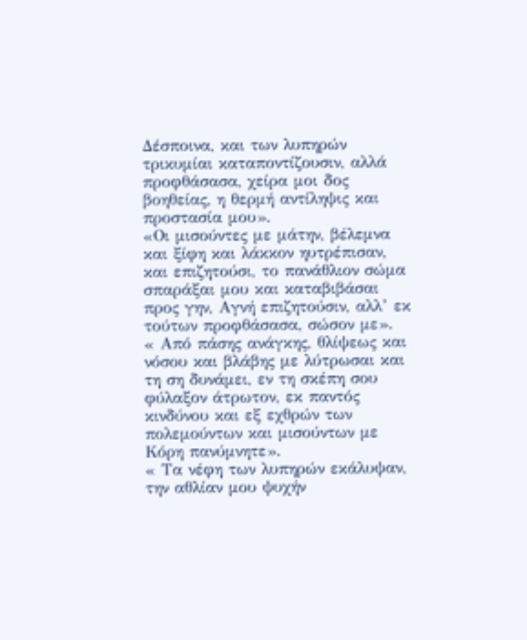Δέσποινα, και των λυπηρών τρικυμίαι καταποντίζουσιν, αλλά προφθάσασα, χείρα μοι δος βοηθείας, η θερμή αντίληψις και προστασία μου».
«Οι μισούντες με μάτην, βέλεμνα και ξίφη και λάκκον ηυτρέπισαν, και επιζητούσι, το πανάθλιον σώμα σπαράξαι μου και καταβιβάσαι προς γην, Αγνή επιζητούσιν, αλλ’ εκ τούτων προφθάσασα, σώσον με».
« Από πάσης ανάγκης, θλίψεως και νόσου και βλάβης με λύτρωσαι και τη ση δυνάμει, εν τη σκέπη σου φύλαξον άτρωτον, εκ παντός κινδύνου και εξ εχθρών των πολεμούντων και μισούντων με Κόρη πανύμνητε».
« Τα νέφη των λυπηρών εκάλυψαν, την αθλίαν μου ψυχήν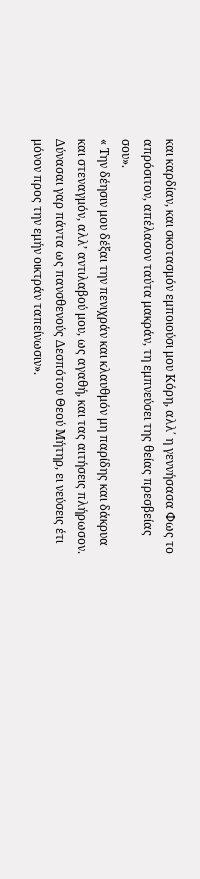και καρδίαν, και σκοτασμόν εμποιούσι μου Κόρη, αλλ΄ η γεννήσασα Φως το απρόσιτον, απέλασον ταύτα μακράν, τη εμπνεύσει της θείας πρεσβείας σου».
« Την δέησιν μου δέξαι την πενιχράν και κλαυθμόν μη παρίδης και δάκρυα και στεναγμόν, αλλ’ αντιλαβού μου, ως αγαθή, και τας αιτήσεις πλήρωσον. Δύνασαι γαρ πάντα ως πανσθενούς Δεσπότου Θεού Μήτηρ, ει νεύσεις έτι μόνον προς την εμήν οικτράν ταπείνωσιν».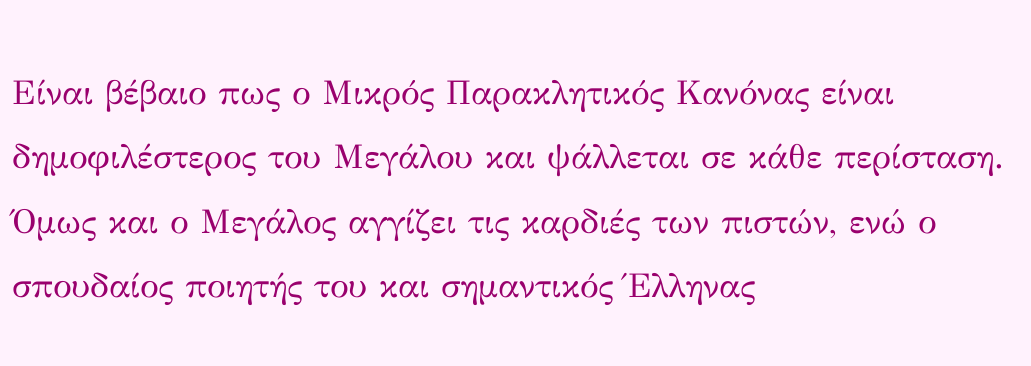Είναι βέβαιο πως ο Μικρός Παρακλητικός Κανόνας είναι δημοφιλέστερος του Μεγάλου και ψάλλεται σε κάθε περίσταση. Όμως και ο Μεγάλος αγγίζει τις καρδιές των πιστών, ενώ ο σπουδαίος ποιητής του και σημαντικός Έλληνας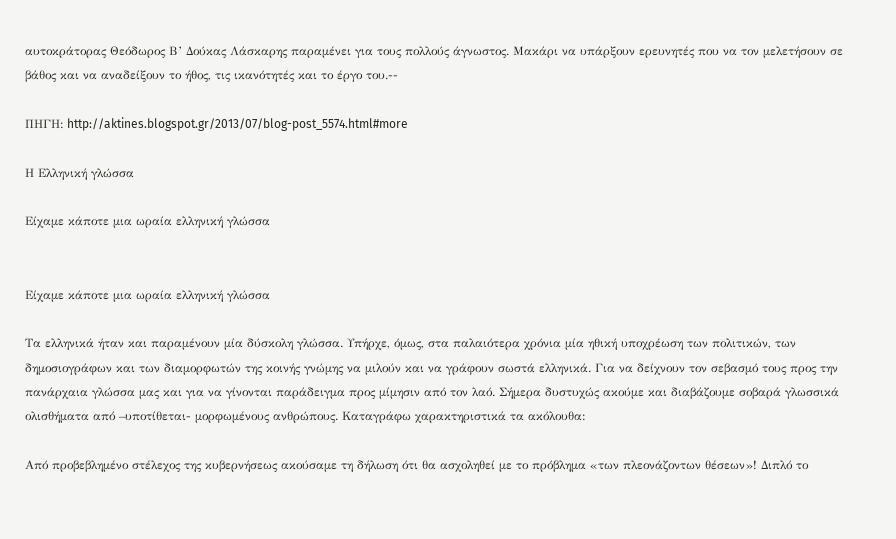αυτοκράτορας Θεόδωρος Β’ Δούκας Λάσκαρης παραμένει για τους πολλούς άγνωστος. Μακάρι να υπάρξουν ερευνητές που να τον μελετήσουν σε βάθος και να αναδείξουν το ήθος, τις ικανότητές και το έργο του.--

ΠΗΓΗ: http://aktines.blogspot.gr/2013/07/blog-post_5574.html#more

Η Ελληνική γλώσσα

Είχαμε κάποτε μια ωραία ελληνική γλώσσα


Είχαμε κάποτε μια ωραία ελληνική γλώσσα

Τα ελληνικά ήταν και παραμένουν μία δύσκολη γλώσσα. Υπήρχε, όμως, στα παλαιότερα χρόνια μία ηθική υποχρέωση των πολιτικών, των δημοσιογράφων και των διαμορφωτών της κοινής γνώμης να μιλούν και να γράφουν σωστά ελληνικά. Για να δείχνουν τον σεβασμό τους προς την πανάρχαια γλώσσα μας και για να γίνονται παράδειγμα προς μίμησιν από τον λαό. Σήμερα δυστυχώς ακούμε και διαβάζουμε σοβαρά γλωσσικά ολισθήματα από –υποτίθεται- μορφωμένους ανθρώπους. Καταγράφω χαρακτηριστικά τα ακόλουθα:

Από προβεβλημένο στέλεχος της κυβερνήσεως ακούσαμε τη δήλωση ότι θα ασχοληθεί με το πρόβλημα «των πλεονάζοντων θέσεων»! Διπλό το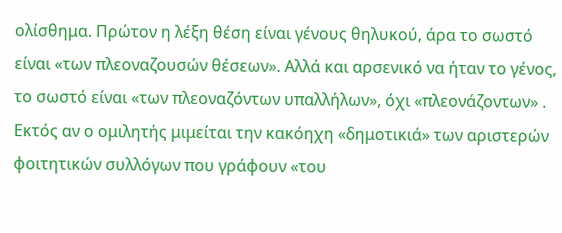ολίσθημα. Πρώτον η λέξη θέση είναι γένους θηλυκού, άρα το σωστό είναι «των πλεοναζουσών θέσεων». Αλλά και αρσενικό να ήταν το γένος, το σωστό είναι «των πλεοναζόντων υπαλλήλων», όχι «πλεονάζοντων» . Εκτός αν ο ομιλητής μιμείται την κακόηχη «δημοτικιά» των αριστερών φοιτητικών συλλόγων που γράφουν «του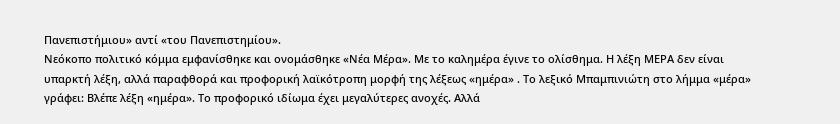Πανεπιστήμιου» αντί «του Πανεπιστημίου».
Νεόκοπο πολιτικό κόμμα εμφανίσθηκε και ονομάσθηκε «Νέα Μέρα». Με το καλημέρα έγινε το ολίσθημα. Η λέξη ΜΕΡΑ δεν είναι υπαρκτή λέξη, αλλά παραφθορά και προφορική λαϊκότροπη μορφή της λέξεως «ημέρα» . Το λεξικό Μπαμπινιώτη στο λήμμα «μέρα» γράφει: Βλέπε λέξη «ημέρα». Το προφορικό ιδίωμα έχει μεγαλύτερες ανοχές. Αλλά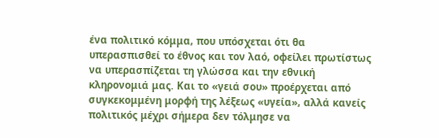ένα πολιτικό κόμμα, που υπόσχεται ότι θα υπερασπισθεί το έθνος και τον λαό, οφείλει πρωτίστως να υπερασπίζεται τη γλώσσα και την εθνική κληρονομιά μας. Και το «γειά σου» προέρχεται από συγκεκομμένη μορφή της λέξεως «υγεία», αλλά κανείς πολιτικός μέχρι σήμερα δεν τόλμησε να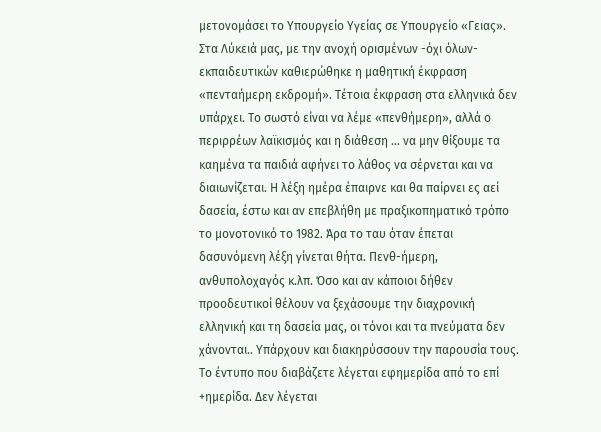μετονομάσει το Υπουργείο Υγείας σε Υπουργείο «Γειας».
Στα Λύκειά μας, με την ανοχή ορισμένων -όχι όλων- εκπαιδευτικών καθιερώθηκε η μαθητική έκφραση «πενταήμερη εκδρομή». Τέτοια έκφραση στα ελληνικά δεν υπάρχει. Το σωστό είναι να λέμε «πενθήμερη», αλλά ο περιρρέων λαϊκισμός και η διάθεση ... να μην θίξουμε τα καημένα τα παιδιά αφήνει το λάθος να σέρνεται και να διαιωνίζεται. Η λέξη ημέρα έπαιρνε και θα παίρνει ες αεί δασεία, έστω και αν επεβλήθη με πραξικοπηματικό τρόπο το μονοτονικό το 1982. Άρα το ταυ όταν έπεται δασυνόμενη λέξη γίνεται θήτα. Πενθ-ήμερη, ανθυπολοχαγός κ.λπ. Όσο και αν κάποιοι δήθεν προοδευτικοί θέλουν να ξεχάσουμε την διαχρονική ελληνική και τη δασεία μας, οι τόνοι και τα πνεύματα δεν χάνονται.. Υπάρχουν και διακηρύσσουν την παρουσία τους. Το έντυπο που διαβάζετε λέγεται εφημερίδα από το επί +ημερίδα. Δεν λέγεται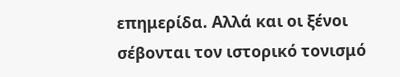επημερίδα. Αλλά και οι ξένοι σέβονται τον ιστορικό τονισμό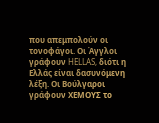που απεμπολούν οι τονοφάγοι. Οι Άγγλοι γράφουν HELLAS, διότι η Ελλάς είναι δασυνόμενη λέξη. Οι Βούλγαροι γράφουν ΧΕΜΟΥΣ το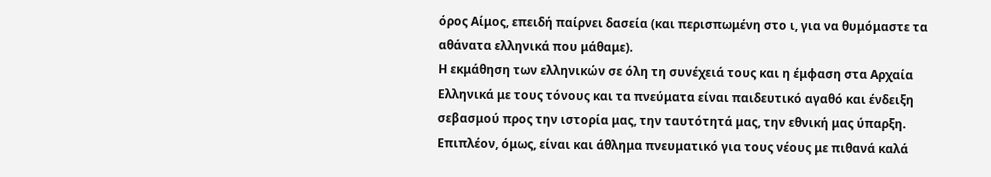όρος Αίμος, επειδή παίρνει δασεία (και περισπωμένη στο ι, για να θυμόμαστε τα αθάνατα ελληνικά που μάθαμε).
Η εκμάθηση των ελληνικών σε όλη τη συνέχειά τους και η έμφαση στα Αρχαία Ελληνικά με τους τόνους και τα πνεύματα είναι παιδευτικό αγαθό και ένδειξη σεβασμού προς την ιστορία μας, την ταυτότητά μας, την εθνική μας ύπαρξη. Επιπλέον, όμως, είναι και άθλημα πνευματικό για τους νέους με πιθανά καλά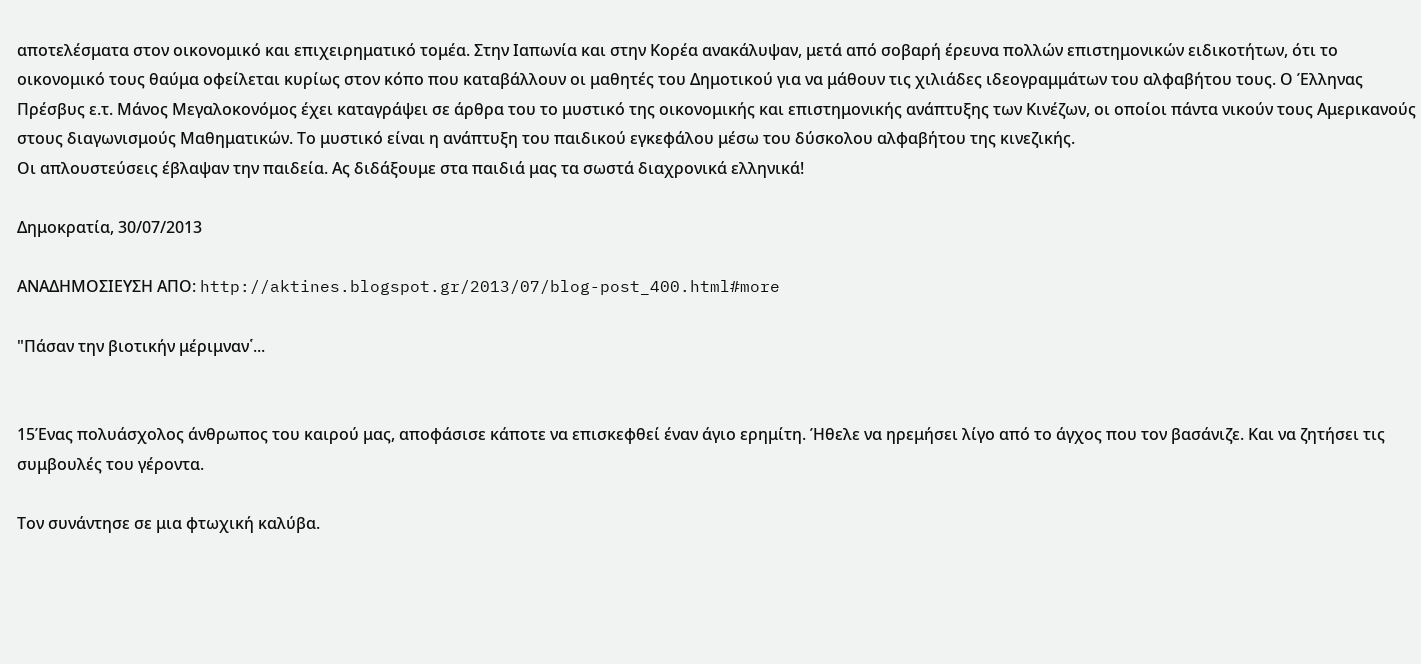αποτελέσματα στον οικονομικό και επιχειρηματικό τομέα. Στην Ιαπωνία και στην Κορέα ανακάλυψαν, μετά από σοβαρή έρευνα πολλών επιστημονικών ειδικοτήτων, ότι το οικονομικό τους θαύμα οφείλεται κυρίως στον κόπο που καταβάλλουν οι μαθητές του Δημοτικού για να μάθουν τις χιλιάδες ιδεογραμμάτων του αλφαβήτου τους. Ο Έλληνας Πρέσβυς ε.τ. Μάνος Μεγαλοκονόμος έχει καταγράψει σε άρθρα του το μυστικό της οικονομικής και επιστημονικής ανάπτυξης των Κινέζων, οι οποίοι πάντα νικούν τους Αμερικανούς στους διαγωνισμούς Μαθηματικών. Το μυστικό είναι η ανάπτυξη του παιδικού εγκεφάλου μέσω του δύσκολου αλφαβήτου της κινεζικής.
Οι απλουστεύσεις έβλαψαν την παιδεία. Ας διδάξουμε στα παιδιά μας τα σωστά διαχρονικά ελληνικά!

Δημοκρατία, 30/07/2013

ΑΝΑΔΗΜΟΣΙΕΥΣΗ ΑΠΟ: http://aktines.blogspot.gr/2013/07/blog-post_400.html#more

"Πάσαν την βιοτικήν μέριμναν῾...


15Ένας πολυάσχολος άνθρωπος του καιρού μας, αποφάσισε κάποτε να επισκεφθεί έναν άγιο ερημίτη. Ήθελε να ηρεμήσει λίγο από το άγχος που τον βασάνιζε. Και να ζητήσει τις συμβουλές του γέροντα.

Τον συνάντησε σε μια φτωχική καλύβα.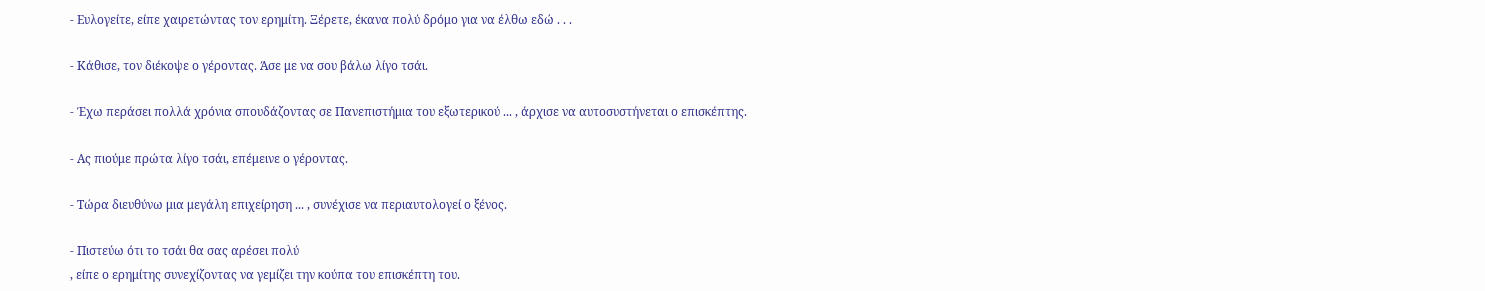- Ευλογείτε, είπε χαιρετώντας τον ερημίτη. Ξέρετε, έκανα πολύ δρόμο για να έλθω εδώ . . .

- Κάθισε, τον διέκοψε ο γέροντας. Άσε με να σου βάλω λίγο τσάι.

- Έχω περάσει πολλά χρόνια σπουδάζοντας σε Πανεπιστήμια του εξωτερικού ... , άρχισε να αυτοσυστήνεται ο επισκέπτης.

- Ας πιούμε πρώτα λίγο τσάι, επέμεινε ο γέροντας.

- Τώρα διευθύνω μια μεγάλη επιχείρηση ... , συνέχισε να περιαυτολογεί ο ξένος.

- Πιστεύω ότι το τσάι θα σας αρέσει πολύ
, είπε ο ερημίτης συνεχίζοντας να γεμίζει την κούπα του επισκέπτη του.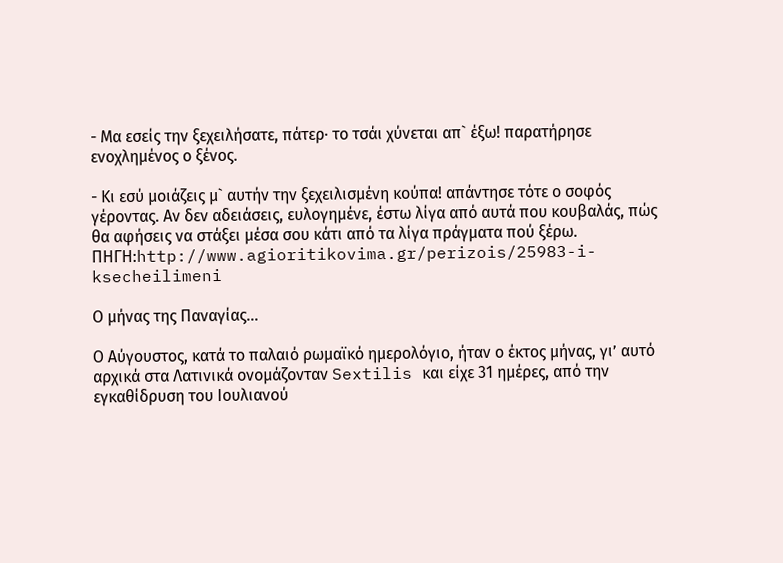- Μα εσείς την ξεχειλήσατε, πάτερ· το τσάι χύνεται απ` έξω! παρατήρησε ενοχλημένος ο ξένος.

- Κι εσύ μοιάζεις μ` αυτήν την ξεχειλισμένη κούπα! απάντησε τότε ο σοφός γέροντας. Αν δεν αδειάσεις, ευλογημένε, έστω λίγα από αυτά που κουβαλάς, πώς θα αφήσεις να στάξει μέσα σου κάτι από τα λίγα πράγματα πού ξέρω.
ΠΗΓΗ:http://www.agioritikovima.gr/perizois/25983-i-ksecheilimeni

Ο μήνας της Παναγίας...

Ο Αύγουστος, κατά το παλαιό ρωμαϊκό ημερολόγιο, ήταν ο έκτος μήνας, γι’ αυτό αρχικά στα Λατινικά ονομάζονταν Sextilis και είχε 31 ημέρες, από την εγκαθίδρυση του Ιουλιανού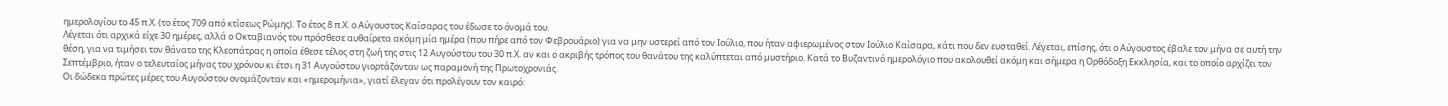ημερολογίου το 45 π.Χ. (το έτος 709 από κτίσεως Ρώμης). Το έτος 8 π.Χ. ο Αύγουστος Καίσαρας του έδωσε το όνομά του.
Λέγεται ότι αρχικά είχε 30 ημέρες, αλλά ο Οκταβιανός του πρόσθεσε αυθαίρετα ακόμη μία ημέρα (που πήρε από τον Φεβρουάριο) για να μην υστερεί από τον Ιούλιο, που ήταν αφιερωμένος στον Ιούλιο Καίσαρα, κάτι που δεν ευσταθεί. Λέγεται, επίσης, ότι ο Αύγουστος έβαλε τον μήνα σε αυτή την θέση, για να τιμήσει τον θάνατο της Κλεοπάτρας η οποία έθεσε τέλος στη ζωή της στις 12 Αυγούστου του 30 π.Χ. αν και ο ακριβής τρόπος του θανάτου της καλύπτεται από μυστήριο. Κατά το Βυζαντινό ημερολόγιο που ακολουθεί ακόμη και σήμερα η Ορθόδοξη Εκκλησία, και το οποίο αρχίζει τον Σεπτέμβριο, ήταν ο τελευταίος μήνας του χρόνου κι έτσι η 31 Αυγούστου γιορτάζονταν ως παραμονή της Πρωτοχρονιάς.
Οι δώδεκα πρώτες μέρες του Αυγούστου ονομάζονταν και «ημερομήνια», γιατί έλεγαν ότι προλέγουν τον καιρό: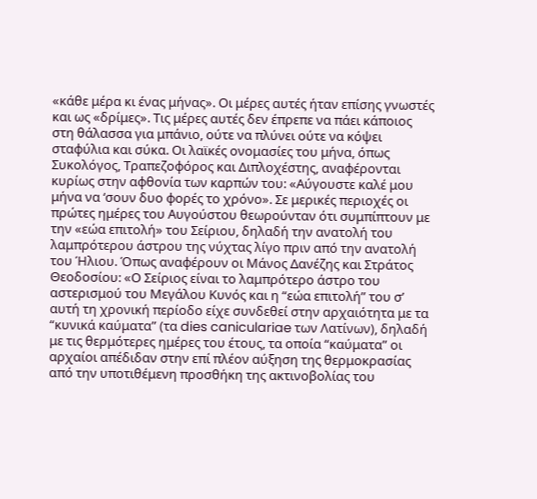«κάθε μέρα κι ένας μήνας». Οι μέρες αυτές ήταν επίσης γνωστές και ως «δρίμες». Τις μέρες αυτές δεν έπρεπε να πάει κάποιος στη θάλασσα για μπάνιο, ούτε να πλύνει ούτε να κόψει σταφύλια και σύκα. Οι λαϊκές ονομασίες του μήνα, όπως Συκολόγος, Τραπεζοφόρος και Διπλοχέστης, αναφέρονται κυρίως στην αφθονία των καρπών του: «Αύγουστε καλέ μου μήνα να ‘σουν δυο φορές το χρόνο». Σε μερικές περιοχές οι πρώτες ημέρες του Αυγούστου θεωρούνταν ότι συμπίπτουν με την «εώα επιτολή» του Σείριου, δηλαδή την ανατολή του λαμπρότερου άστρου της νύχτας λίγο πριν από την ανατολή του Ήλιου. Όπως αναφέρουν οι Μάνος Δανέζης και Στράτος Θεοδοσίου: «Ο Σείριος είναι το λαμπρότερο άστρο του αστερισμού του Μεγάλου Κυνός και η “εώα επιτολή” του σ’ αυτή τη χρονική περίοδο είχε συνδεθεί στην αρχαιότητα με τα “κυνικά καύματα” (τα dies caniculariae των Λατίνων), δηλαδή με τις θερμότερες ημέρες του έτους, τα οποία “καύματα” οι αρχαίοι απέδιδαν στην επί πλέον αύξηση της θερμοκρασίας από την υποτιθέμενη προσθήκη της ακτινοβολίας του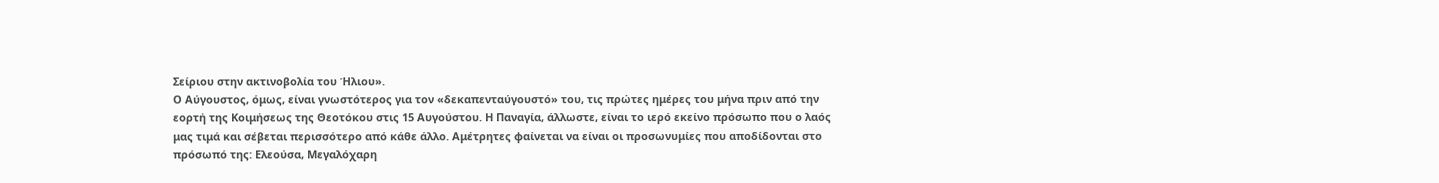Σείριου στην ακτινοβολία του Ήλιου».
Ο Αύγουστος, όμως, είναι γνωστότερος για τον «δεκαπενταύγουστό» του, τις πρώτες ημέρες του μήνα πριν από την εορτή της Κοιμήσεως της Θεοτόκου στις 15 Αυγούστου. Η Παναγία, άλλωστε, είναι το ιερό εκείνο πρόσωπο που ο λαός μας τιμά και σέβεται περισσότερο από κάθε άλλο. Αμέτρητες φαίνεται να είναι οι προσωνυμίες που αποδίδονται στο πρόσωπό της: Ελεούσα, Μεγαλόχαρη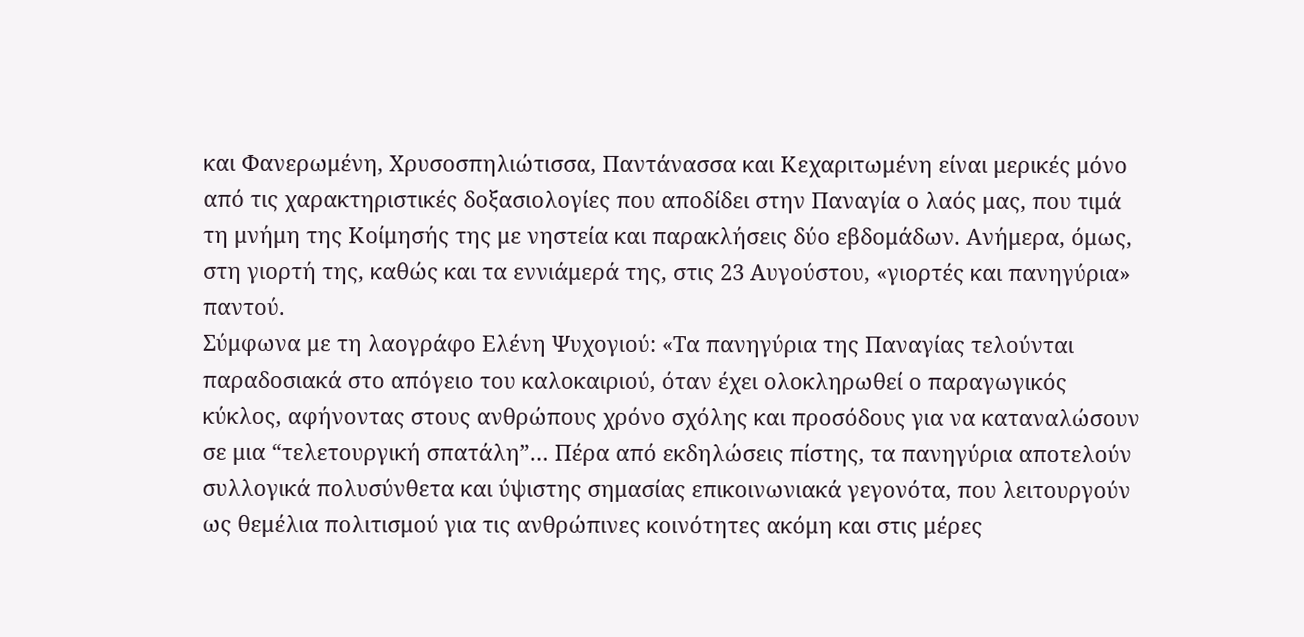και Φανερωμένη, Χρυσοσπηλιώτισσα, Παντάνασσα και Κεχαριτωμένη είναι μερικές μόνο από τις χαρακτηριστικές δοξασιολογίες που αποδίδει στην Παναγία ο λαός μας, που τιμά τη μνήμη της Κοίμησής της με νηστεία και παρακλήσεις δύο εβδομάδων. Ανήμερα, όμως, στη γιορτή της, καθώς και τα εννιάμερά της, στις 23 Αυγούστου, «γιορτές και πανηγύρια» παντού.
Σύμφωνα με τη λαογράφο Ελένη Ψυχογιού: «Τα πανηγύρια της Παναγίας τελούνται παραδοσιακά στο απόγειο του καλοκαιριού, όταν έχει ολοκληρωθεί ο παραγωγικός κύκλος, αφήνοντας στους ανθρώπους χρόνο σχόλης και προσόδους για να καταναλώσουν σε μια “τελετουργική σπατάλη”… Πέρα από εκδηλώσεις πίστης, τα πανηγύρια αποτελούν συλλογικά πολυσύνθετα και ύψιστης σημασίας επικοινωνιακά γεγονότα, που λειτουργούν ως θεμέλια πολιτισμού για τις ανθρώπινες κοινότητες ακόμη και στις μέρες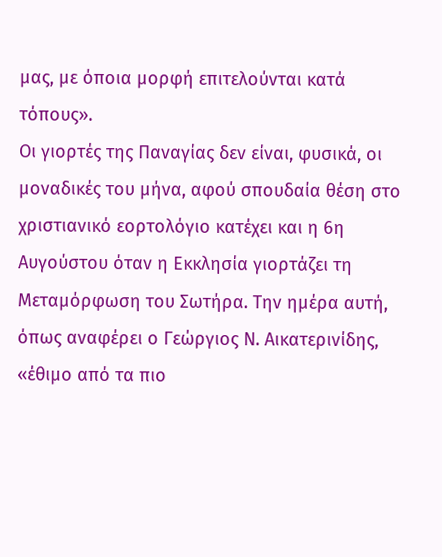μας, με όποια μορφή επιτελούνται κατά τόπους».
Οι γιορτές της Παναγίας δεν είναι, φυσικά, οι μοναδικές του μήνα, αφού σπουδαία θέση στο χριστιανικό εορτολόγιο κατέχει και η 6η Αυγούστου όταν η Εκκλησία γιορτάζει τη Μεταμόρφωση του Σωτήρα. Την ημέρα αυτή, όπως αναφέρει ο Γεώργιος Ν. Αικατερινίδης, «έθιμο από τα πιο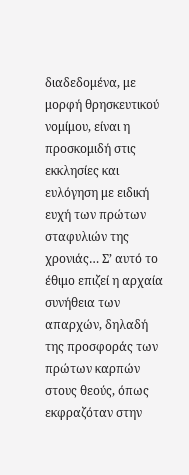διαδεδομένα, με μορφή θρησκευτικού νομίμου, είναι η προσκομιδή στις εκκλησίες και ευλόγηση με ειδική ευχή των πρώτων σταφυλιών της χρονιάς… Σ’ αυτό το έθιμο επιζεί η αρχαία συνήθεια των απαρχών, δηλαδή της προσφοράς των πρώτων καρπών στους θεούς, όπως εκφραζόταν στην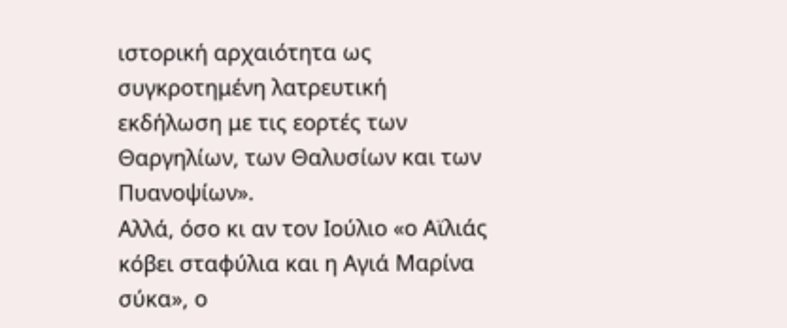ιστορική αρχαιότητα ως συγκροτημένη λατρευτική εκδήλωση με τις εορτές των Θαργηλίων, των Θαλυσίων και των Πυανοψίων».
Αλλά, όσο κι αν τον Ιούλιο «ο Αϊλιάς κόβει σταφύλια και η Αγιά Μαρίνα σύκα», ο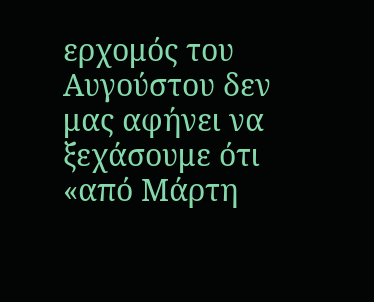ερχομός του Αυγούστου δεν μας αφήνει να ξεχάσουμε ότι «από Μάρτη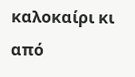καλοκαίρι κι από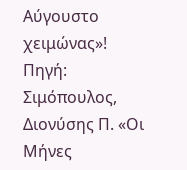Αύγουστο χειμώνας»!
Πηγή: Σιμόπουλος, Διονύσης Π. «Οι Μήνες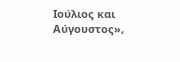Ιούλιος και Αύγουστος»,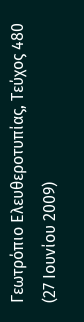Γεωτρόπιο Ελευθεροτυπίας, Τεύχος 480 (27 Ιουνίου 2009)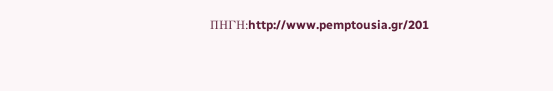ΠΗΓΗ:http://www.pemptousia.gr/201